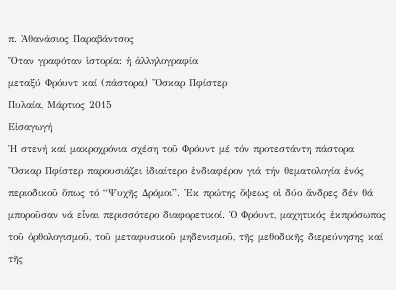π. Ἀθανάσιος Παραβάντσος
Ὅταν γραφόταν ἱστορία: ἡ ἀλληλογραφία
μεταξύ Φρόυντ καί (πάστορα) Ὄσκαρ Πφίστερ
Πυλαία, Μάρτιος 2015
Εἰσαγωγή
Ἡ στενή καί μακροχρόνια σχέση τοῦ Φρόυντ μέ τόν προτεστάντη πάστορα Ὄσκαρ Πφίστερ παρουσιάζει ἰδιαίτερο ἐνδιαφέρον γιά τήν θεματολογία ἑνός περιοδικοῦ ὅπως τό “Ψυχῆς Δρόμοι”. Ἐκ πρώτης ὄψεως οἱ δύο ἄνδρες δέν θά μποροῦσαν νά εἶναι περισσότερο διαφορετικοί. Ὁ Φρόυντ, μαχητικός ἐκπρόσωπος τοῦ ὀρθολογισμοῦ, τοῦ μεταφυσικοῦ μηδενισμοῦ, τῆς μεθοδικῆς διερεύνησης καί τῆς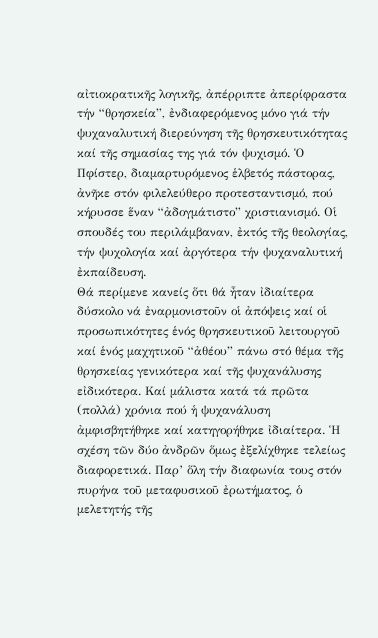αἰτιοκρατικῆς λογικῆς, ἀπέρριπτε ἀπερίφραστα τήν “θρησκεία”, ἐνδιαφερόμενος μόνο γιά τήν ψυχαναλυτική διερεύνηση τῆς θρησκευτικότητας καί τῆς σημασίας της γιά τόν ψυχισμό. Ὁ Πφίστερ, διαμαρτυρόμενος ἑλβετός πάστορας, ἀνῆκε στόν φιλελεύθερο προτεσταντισμό, πού κήρυσσε ἕναν “ἀδογμάτιστο” χριστιανισμό. Οἱ σπουδές του περιλάμβαναν, ἐκτός τῆς θεολογίας, τήν ψυχολογία καί ἀργότερα τήν ψυχαναλυτική ἐκπαίδευση.
Θά περίμενε κανείς ὅτι θά ἦταν ἰδιαίτερα δύσκολο νά ἐναρμονιστοῦν οἱ ἀπόψεις καί οἱ προσωπικότητες ἑνός θρησκευτικοῦ λειτουργοῦ καί ἑνός μαχητικοῦ “ἀθέου” πάνω στό θέμα τῆς θρησκείας γενικότερα καί τῆς ψυχανάλυσης εἰδικότερα. Καί μάλιστα κατά τά πρῶτα (πολλά) χρόνια πού ἡ ψυχανάλυση ἀμφισβητήθηκε καί κατηγορήθηκε ἰδιαίτερα. Ἡ σχέση τῶν δύο ἀνδρῶν ὅμως ἐξελίχθηκε τελείως διαφορετικά. Παρ’ ὅλη τήν διαφωνία τους στόν πυρήνα τοῦ μεταφυσικοῦ ἐρωτήματος, ὁ μελετητής τῆς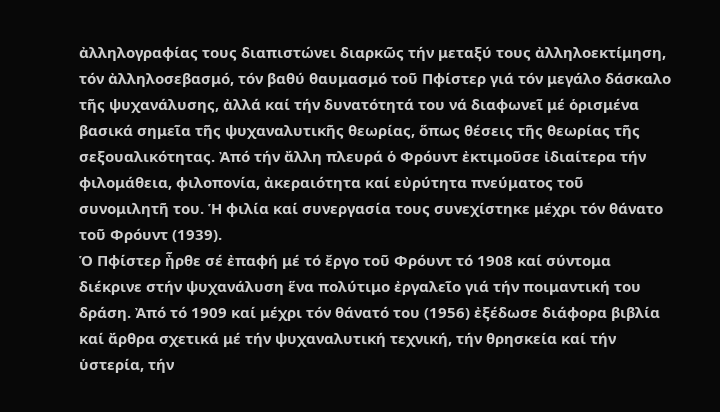ἀλληλογραφίας τους διαπιστώνει διαρκῶς τήν μεταξύ τους ἀλληλοεκτίμηση, τόν ἀλληλοσεβασμό, τόν βαθύ θαυμασμό τοῦ Πφίστερ γιά τόν μεγάλο δάσκαλο τῆς ψυχανάλυσης, ἀλλά καί τήν δυνατότητά του νά διαφωνεῖ μέ ὁρισμένα βασικά σημεῖα τῆς ψυχαναλυτικῆς θεωρίας, ὅπως θέσεις τῆς θεωρίας τῆς σεξουαλικότητας. Ἀπό τήν ἄλλη πλευρά ὁ Φρόυντ ἐκτιμοῦσε ἰδιαίτερα τήν φιλομάθεια, φιλοπονία, ἀκεραιότητα καί εὐρύτητα πνεύματος τοῦ συνομιλητῆ του. Ἡ φιλία καί συνεργασία τους συνεχίστηκε μέχρι τόν θάνατο τοῦ Φρόυντ (1939).
Ὁ Πφίστερ ἦρθε σέ ἐπαφή μέ τό ἔργο τοῦ Φρόυντ τό 1908 καί σύντομα διέκρινε στήν ψυχανάλυση ἕνα πολύτιμο ἐργαλεῖο γιά τήν ποιμαντική του δράση. Ἀπό τό 1909 καί μέχρι τόν θάνατό του (1956) ἐξέδωσε διάφορα βιβλία καί ἄρθρα σχετικά μέ τήν ψυχαναλυτική τεχνική, τήν θρησκεία καί τήν ὑστερία, τήν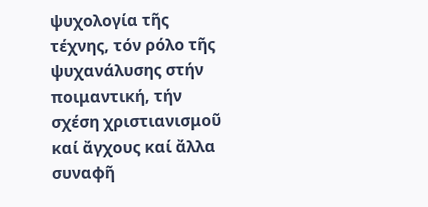ψυχολογία τῆς τέχνης, τόν ρόλο τῆς ψυχανάλυσης στήν ποιμαντική, τήν σχέση χριστιανισμοῦ καί ἄγχους καί ἄλλα συναφῆ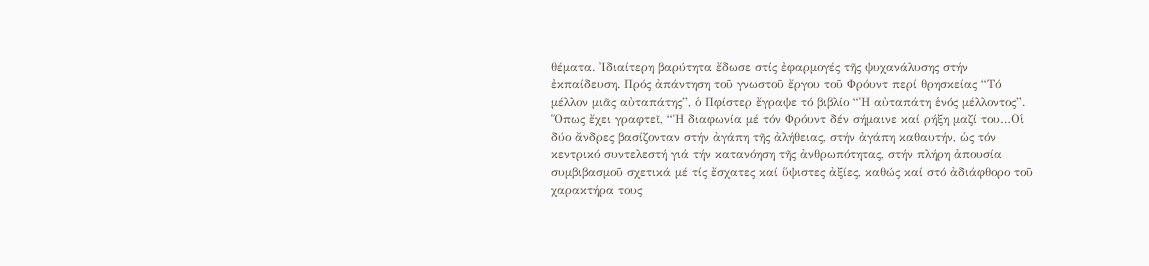θέματα. Ἰδιαίτερη βαρύτητα ἔδωσε στίς ἐφαρμογές τῆς ψυχανάλυσης στήν ἐκπαίδευση. Πρός ἀπάντηση τοῦ γνωστοῦ ἔργου τοῦ Φρόυντ περί θρησκείας “Τό μέλλον μιᾶς αὐταπάτης”, ὁ Πφίστερ ἔγραψε τό βιβλίο “Ἡ αὐταπάτη ἑνός μέλλοντος”. Ὅπως ἔχει γραφτεῖ, “Ἡ διαφωνία μέ τόν Φρόυντ δέν σήμαινε καί ρήξη μαζί του…Οἱ δύο ἄνδρες βασίζονταν στήν ἀγάπη τῆς ἀλήθειας, στήν ἀγάπη καθαυτήν, ὡς τόν κεντρικό συντελεστή γιά τήν κατανόηση τῆς ἀνθρωπότητας, στήν πλήρη ἀπουσία συμβιβασμοῦ σχετικά μέ τίς ἔσχατες καί ὕψιστες ἀξίες, καθώς καί στό ἀδιάφθορο τοῦ χαρακτήρα τους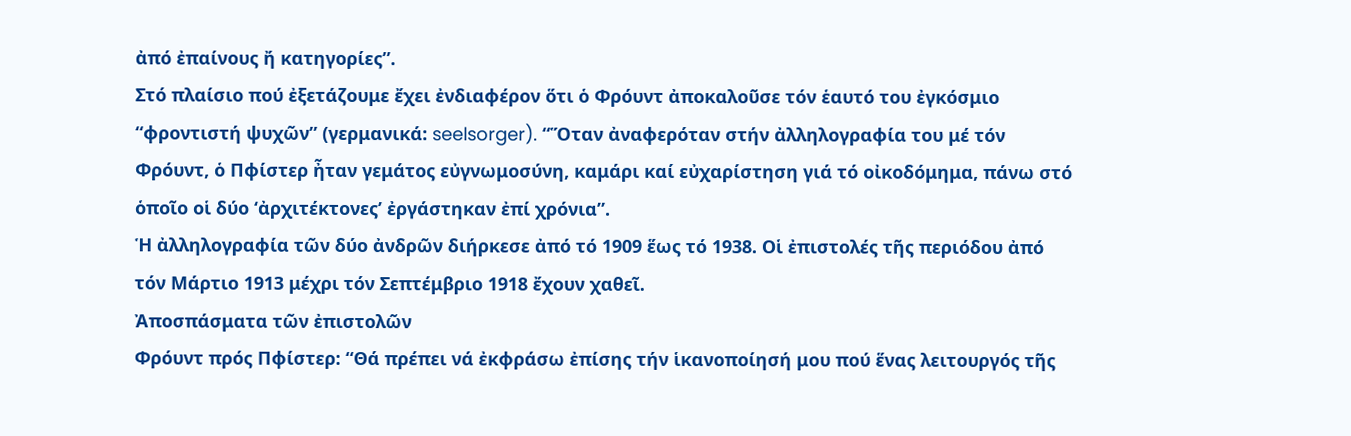ἀπό ἐπαίνους ἤ κατηγορίες”.
Στό πλαίσιο πού ἐξετάζουμε ἔχει ἐνδιαφέρον ὅτι ὁ Φρόυντ ἀποκαλοῦσε τόν ἑαυτό του ἐγκόσμιο “φροντιστή ψυχῶν” (γερμανικά: seelsorger). “Ὅταν ἀναφερόταν στήν ἀλληλογραφία του μέ τόν Φρόυντ, ὁ Πφίστερ ἦταν γεμάτος εὐγνωμοσύνη, καμάρι καί εὐχαρίστηση γιά τό οἰκοδόμημα, πάνω στό ὁποῖο οἱ δύο ‘ἀρχιτέκτονες’ ἐργάστηκαν ἐπί χρόνια”.
Ἡ ἀλληλογραφία τῶν δύο ἀνδρῶν διήρκεσε ἀπό τό 1909 ἕως τό 1938. Οἱ ἐπιστολές τῆς περιόδου ἀπό τόν Μάρτιο 1913 μέχρι τόν Σεπτέμβριο 1918 ἔχουν χαθεῖ.
Ἀποσπάσματα τῶν ἐπιστολῶν
Φρόυντ πρός Πφίστερ: “Θά πρέπει νά ἐκφράσω ἐπίσης τήν ἱκανοποίησή μου πού ἕνας λειτουργός τῆς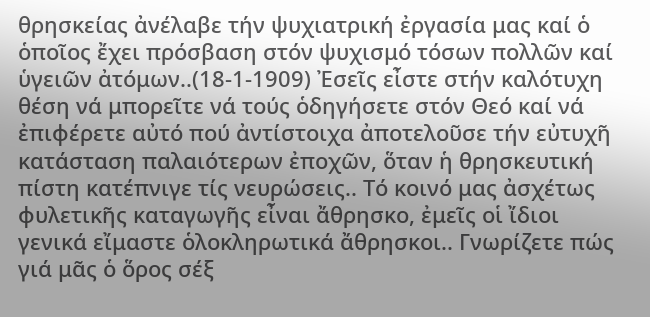θρησκείας ἀνέλαβε τήν ψυχιατρική ἐργασία μας καί ὁ ὁποῖος ἔχει πρόσβαση στόν ψυχισμό τόσων πολλῶν καί ὑγειῶν ἀτόμων..(18-1-1909) Ἐσεῖς εἶστε στήν καλότυχη θέση νά μπορεῖτε νά τούς ὁδηγήσετε στόν Θεό καί νά ἐπιφέρετε αὐτό πού ἀντίστοιχα ἀποτελοῦσε τήν εὐτυχῆ κατάσταση παλαιότερων ἐποχῶν, ὅταν ἡ θρησκευτική πίστη κατέπνιγε τίς νευρώσεις.. Τό κοινό μας ἀσχέτως φυλετικῆς καταγωγῆς εἶναι ἄθρησκο, ἐμεῖς οἱ ἴδιοι γενικά εἴμαστε ὁλοκληρωτικά ἄθρησκοι.. Γνωρίζετε πώς γιά μᾶς ὁ ὅρος σέξ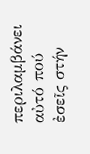περιλαμβάνει αὐτό πού ἐσεῖς στήν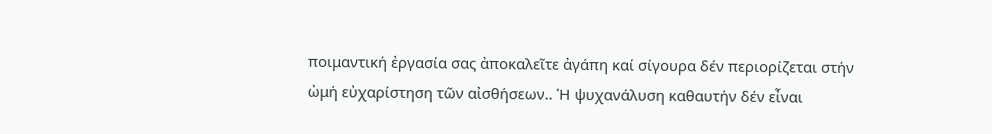ποιμαντική ἐργασία σας ἀποκαλεῖτε ἀγάπη καί σίγουρα δέν περιορίζεται στήν ὠμή εὐχαρίστηση τῶν αἰσθήσεων.. Ἡ ψυχανάλυση καθαυτήν δέν εἶναι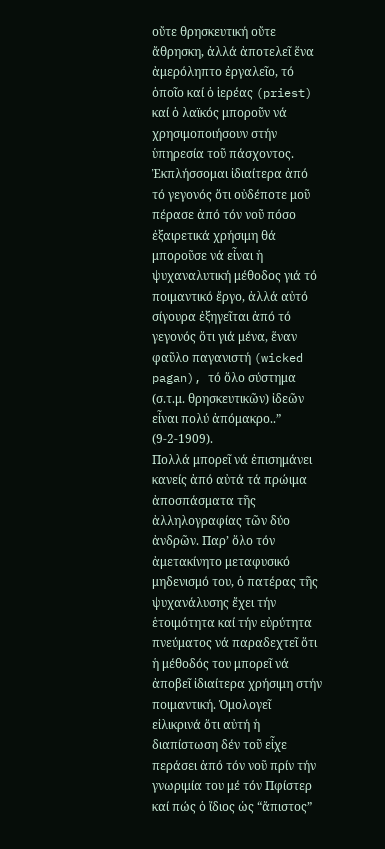οὔτε θρησκευτική οὔτε ἄθρησκη, ἀλλά ἀποτελεῖ ἕνα ἀμερόληπτο ἐργαλεῖο, τό ὁποῖο καί ὁ ἱερέας (priest) καί ὁ λαϊκός μποροῦν νά χρησιμοποιήσουν στήν ὑπηρεσία τοῦ πάσχοντος. Ἐκπλήσσομαι ἰδιαίτερα ἀπό τό γεγονός ὅτι οὐδέποτε μοῦ πέρασε ἀπό τόν νοῦ πόσο ἐξαιρετικά χρήσιμη θά μποροῦσε νά εἶναι ἡ ψυχαναλυτική μέθοδος γιά τό ποιμαντικό ἔργο, ἀλλά αὐτό σίγουρα ἐξηγεῖται ἀπό τό γεγονός ὅτι γιά μένα, ἕναν φαῦλο παγανιστή (wicked pagan), τό ὅλο σύστημα (σ.τ.μ. θρησκευτικῶν) ἰδεῶν εἶναι πολύ ἀπόμακρο..” (9-2-1909).
Πολλά μπορεῖ νά ἐπισημάνει κανείς ἀπό αὐτά τά πρώιμα ἀποσπάσματα τῆς ἀλληλογραφίας τῶν δύο ἀνδρῶν. Παρ’ ὅλο τόν ἀμετακίνητο μεταφυσικό μηδενισμό του, ὁ πατέρας τῆς ψυχανάλυσης ἔχει τήν ἑτοιμότητα καί τήν εὐρύτητα πνεύματος νά παραδεχτεῖ ὅτι ἡ μέθοδός του μπορεῖ νά ἀποβεῖ ἰδιαίτερα χρήσιμη στήν ποιμαντική. Ὁμολογεῖ εἰλικρινά ὅτι αὐτή ἡ διαπίστωση δέν τοῦ εἶχε περάσει ἀπό τόν νοῦ πρίν τήν γνωριμία του μέ τόν Πφίστερ καί πώς ὁ ἴδιος ὡς “ἄπιστος”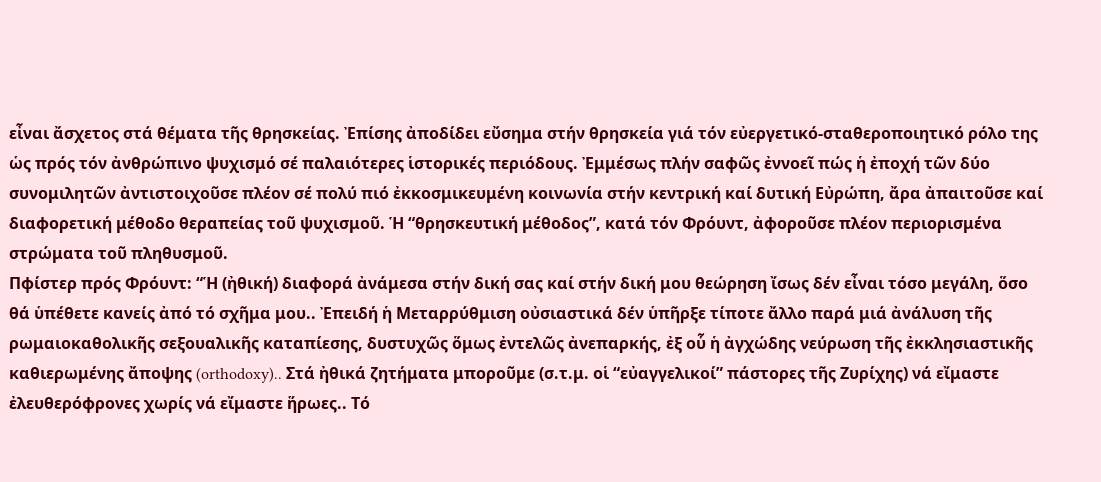εἶναι ἄσχετος στά θέματα τῆς θρησκείας. Ἐπίσης ἀποδίδει εὔσημα στήν θρησκεία γιά τόν εὐεργετικό-σταθεροποιητικό ρόλο της ὡς πρός τόν ἀνθρώπινο ψυχισμό σέ παλαιότερες ἱστορικές περιόδους. Ἐμμέσως πλήν σαφῶς ἐννοεῖ πώς ἡ ἐποχή τῶν δύο συνομιλητῶν ἀντιστοιχοῦσε πλέον σέ πολύ πιό ἐκκοσμικευμένη κοινωνία στήν κεντρική καί δυτική Εὐρώπη, ἄρα ἀπαιτοῦσε καί διαφορετική μέθοδο θεραπείας τοῦ ψυχισμοῦ. Ἡ “θρησκευτική μέθοδος”, κατά τόν Φρόυντ, ἀφοροῦσε πλέον περιορισμένα στρώματα τοῦ πληθυσμοῦ.
Πφίστερ πρός Φρόυντ: “Ἡ (ἠθική) διαφορά ἀνάμεσα στήν δική σας καί στήν δική μου θεώρηση ἴσως δέν εἶναι τόσο μεγάλη, ὅσο θά ὑπέθετε κανείς ἀπό τό σχῆμα μου.. Ἐπειδή ἡ Μεταρρύθμιση οὐσιαστικά δέν ὑπῆρξε τίποτε ἄλλο παρά μιά ἀνάλυση τῆς ρωμαιοκαθολικῆς σεξουαλικῆς καταπίεσης, δυστυχῶς ὅμως ἐντελῶς ἀνεπαρκής, ἐξ οὗ ἡ ἀγχώδης νεύρωση τῆς ἐκκλησιαστικῆς καθιερωμένης ἄποψης (orthodoxy).. Στά ἠθικά ζητήματα μποροῦμε (σ.τ.μ. οἱ “εὐαγγελικοί” πάστορες τῆς Ζυρίχης) νά εἴμαστε ἐλευθερόφρονες χωρίς νά εἴμαστε ἥρωες.. Τό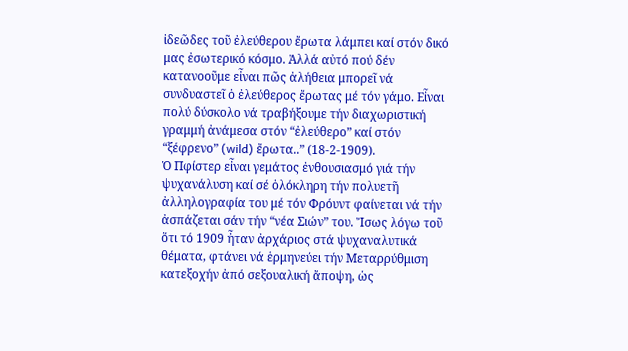ἰδεῶδες τοῦ ἐλεύθερου ἔρωτα λάμπει καί στόν δικό μας ἐσωτερικό κόσμο. Ἀλλά αὐτό πού δέν κατανοοῦμε εἶναι πῶς ἀλήθεια μπορεῖ νά συνδυαστεῖ ὁ ἐλεύθερος ἔρωτας μέ τόν γάμο. Εἶναι πολύ δύσκολο νά τραβήξουμε τήν διαχωριστική γραμμή ἀνάμεσα στόν “ἐλεύθερο” καί στόν “ξέφρενο” (wild) ἔρωτα..” (18-2-1909).
Ὁ Πφίστερ εἶναι γεμάτος ἐνθουσιασμό γιά τήν ψυχανάλυση καί σέ ὁλόκληρη τήν πολυετῆ ἀλληλογραφία του μέ τόν Φρόυντ φαίνεται νά τήν ἀσπάζεται σάν τήν “νέα Σιών” του. Ἴσως λόγω τοῦ ὅτι τό 1909 ἦταν ἀρχάριος στά ψυχαναλυτικά θέματα, φτάνει νά ἑρμηνεύει τήν Μεταρρύθμιση κατεξοχήν ἀπό σεξουαλική ἄποψη, ὡς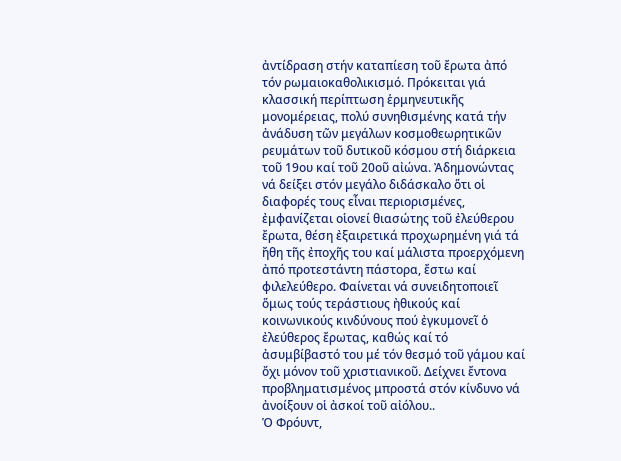ἀντίδραση στήν καταπίεση τοῦ ἔρωτα ἀπό τόν ρωμαιοκαθολικισμό. Πρόκειται γιά κλασσική περίπτωση ἑρμηνευτικῆς μονομέρειας, πολύ συνηθισμένης κατά τήν ἀνάδυση τῶν μεγάλων κοσμοθεωρητικῶν ρευμάτων τοῦ δυτικοῦ κόσμου στή διάρκεια τοῦ 19ου καί τοῦ 20οῦ αἰώνα. Ἀδημονώντας νά δείξει στόν μεγάλο διδάσκαλο ὅτι οἱ διαφορές τους εἶναι περιορισμένες, ἐμφανίζεται οἱονεί θιασώτης τοῦ ἐλεύθερου ἔρωτα, θέση ἐξαιρετικά προχωρημένη γιά τά ἤθη τῆς ἐποχῆς του καί μάλιστα προερχόμενη ἀπό προτεστάντη πάστορα, ἔστω καί φιλελεύθερο. Φαίνεται νά συνειδητοποιεῖ ὅμως τούς τεράστιους ἠθικούς καί κοινωνικούς κινδύνους πού ἐγκυμονεῖ ὁ ἐλεύθερος ἔρωτας, καθώς καί τό ἀσυμβίβαστό του μέ τόν θεσμό τοῦ γάμου καί ὄχι μόνον τοῦ χριστιανικοῦ. Δείχνει ἔντονα προβληματισμένος μπροστά στόν κίνδυνο νά ἀνοίξουν οἱ ἀσκοί τοῦ αἰόλου..
Ὁ Φρόυντ,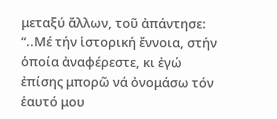μεταξύ ἄλλων, τοῦ ἀπάντησε: “..Μέ τήν ἱστορική ἔννοια, στήν ὁποία ἀναφέρεστε, κι ἐγώ ἐπίσης μπορῶ νά ὀνομάσω τόν ἑαυτό μου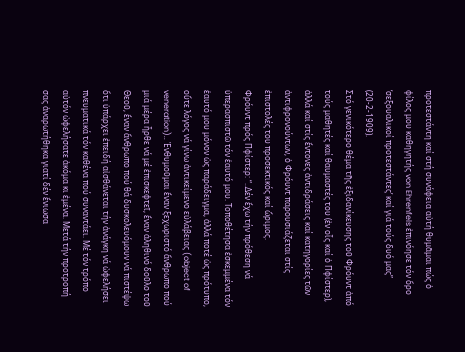προτεστάντη καί στή συνάφεια αὐτή θυμᾶμαι πώς ὁ φίλος μου καθηγητής von Ehrenfels ἐπινόησε τόν ὅρο ‘σεξουαλικοί προτεστάντες’ καί γιά τούς δυό μας” (20-2-1909).
Στό γενικότερο θέμα τῆς ἐξιδανίκευσης τοῦ Φρόυντ ἀπό τούς μαθητές καί θαυμαστές του (ἐν οἷς καί ὁ Πφίστερ), ἀλλά καί στίς ἔντονες ἀντιδράσεις καί κατηγορίες τῶν ἀντιφρονούντων, ὁ Φρόυντ παρουσιάζεται στίς ἐπιστολές του προσεκτικός καί ὥριμος.
Φρόυντ πρός Πφίστερ: “..Δέν ἔχω τήν πρόθεση νά ὑπερασπιστῶ τόν ἑαυτό μου. Toποθέτησα ἐσκεμμένα τόν ἑαυτό μου μόνον ὡς παράδειγμα, ἀλλά ποτέ ὡς πρότυπο, οὔτε λόγος νά γίνω ἀντικείμενο εὐλάβειας (object of veneration).. Ἐνθυμοῦμαι ἕναν ξεχωριστό ἄνθρωπο πού μιά μέρα ἦρθε νά μέ ἐπισκεφτεῖ, ἕναν ἀληθινό δοῦλο τοῦ Θεοῦ, ἕναν ἄνθρωπο πού θά δυσκολευόμουν νά πιστέψω ὅτι ὑπάρχει ἐπειδή αἰσθάνεται τήν ἀνάγκη νά ὠφελήσει πνευματικά τόν καθένα πού συναντάει. Μέ τόν τρόπο αὐτόν ὠφελήσατε ἀκόμα κι ἐμένα. Mετά τήν προτροπή σας ἀναρωτήθηκα γιατί δέν ἔνιωσα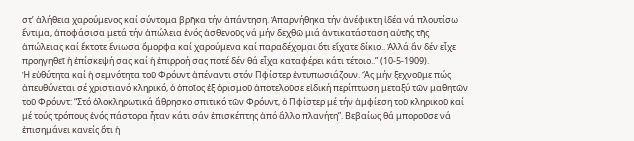στ’ ἀλήθεια χαρούμενος καί σύντομα βρῆκα τήν ἀπάντηση. Ἀπαρνήθηκα τήν ἀνέφικτη ἰδέα νά πλουτίσω ἔντιμα, ἀποφάσισα μετά τήν ἀπώλεια ἑνός ἀσθενοῦς νά μήν δεχθῶ μιά ἀντικατάσταση αὐτῆς τῆς ἀπώλειας καί ἔκτοτε ἔνιωσα ὄμορφα καί χαρούμενα καί παραδέχομαι ὅτι εἴχατε δίκιο.. Ἀλλά ἄν δέν εἶχε προηγηθεῖ ἡ ἐπίσκεψή σας καί ἡ ἐπιρροή σας ποτέ δέν θά εἶχα καταφέρει κάτι τέτοιο..” (10-5-1909).
Ἡ εὐθύτητα καί ἡ σεμνότητα τοῦ Φρόυντ ἀπέναντι στόν Πφίστερ ἐντυπωσιάζουν. Ἄς μήν ξεχνοῦμε πώς ἀπευθύνεται σέ χριστιανό κληρικό, ὁ ὁποῖος ἐξ ὁρισμοῦ ἀποτελοῦσε εἰδική περίπτωση μεταξύ τῶν μαθητῶν τοῦ Φρόυντ: “Στό ὁλοκληρωτικά ἄθρησκο σπιτικό τῶν Φρόυντ, ὁ Πφίστερ μέ τήν ἀμφίεση τοῦ κληρικοῦ καί μέ τούς τρόπους ἑνός πάστορα ἦταν κάτι σάν ἐπισκέπτης ἀπό ἄλλο πλανήτη”. Βεβαίως θά μποροῦσε νά ἐπισημάνει κανείς ὅτι ἡ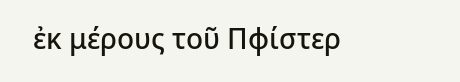ἐκ μέρους τοῦ Πφίστερ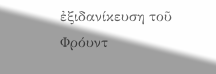ἐξιδανίκευση τοῦ Φρόυντ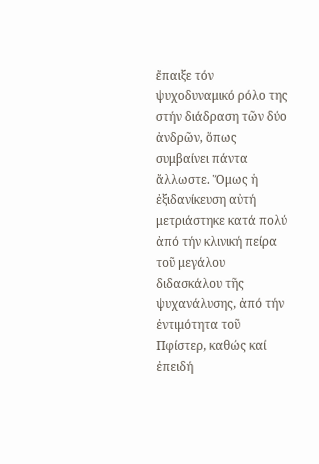ἔπαιξε τόν ψυχοδυναμικό ρόλο της στήν διάδραση τῶν δύο ἀνδρῶν, ὅπως συμβαίνει πάντα ἄλλωστε. Ὅμως ἡ ἐξιδανίκευση αὐτή μετριάστηκε κατά πολύ ἀπό τήν κλινική πείρα τοῦ μεγάλου διδασκάλου τῆς ψυχανάλυσης, ἀπό τήν ἐντιμότητα τοῦ Πφίστερ, καθώς καί ἐπειδή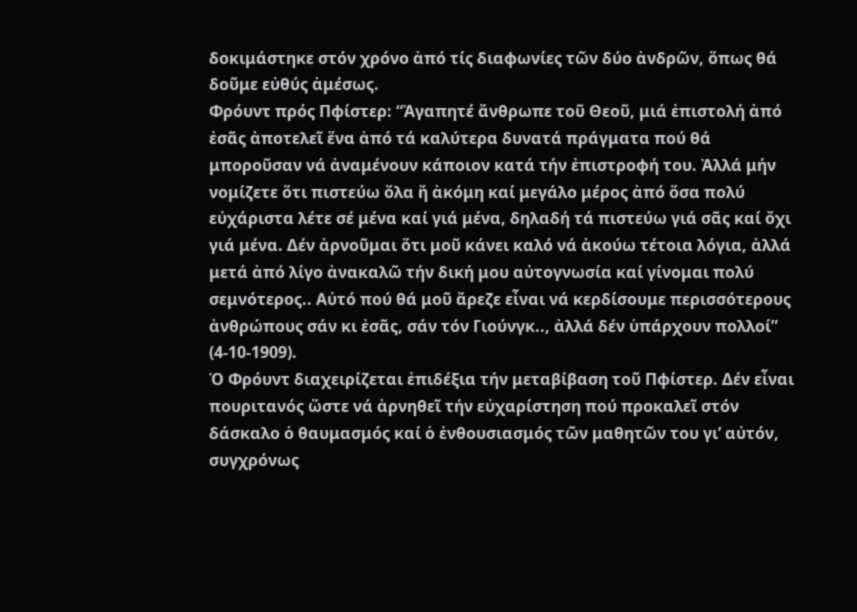δοκιμάστηκε στόν χρόνο ἀπό τίς διαφωνίες τῶν δύο ἀνδρῶν, ὅπως θά δοῦμε εὐθύς ἀμέσως.
Φρόυντ πρός Πφίστερ: “Ἀγαπητέ ἄνθρωπε τοῦ Θεοῦ, μιά ἐπιστολή ἀπό ἐσᾶς ἀποτελεῖ ἕνα ἀπό τά καλύτερα δυνατά πράγματα πού θά μποροῦσαν νά ἀναμένουν κάποιον κατά τήν ἐπιστροφή του. Ἀλλά μήν νομίζετε ὅτι πιστεύω ὅλα ἤ ἀκόμη καί μεγάλο μέρος ἀπό ὅσα πολύ εὐχάριστα λέτε σέ μένα καί γιά μένα, δηλαδή τά πιστεύω γιά σᾶς καί ὄχι γιά μένα. Δέν ἀρνοῦμαι ὅτι μοῦ κάνει καλό νά ἀκούω τέτοια λόγια, ἀλλά μετά ἀπό λίγο ἀνακαλῶ τήν δική μου αὐτογνωσία καί γίνομαι πολύ σεμνότερος.. Αὐτό πού θά μοῦ ἄρεζε εἶναι νά κερδίσουμε περισσότερους ἀνθρώπους σάν κι ἐσᾶς, σάν τόν Γιούνγκ.., ἀλλά δέν ὑπάρχουν πολλοί” (4-10-1909).
Ὁ Φρόυντ διαχειρίζεται ἐπιδέξια τήν μεταβίβαση τοῦ Πφίστερ. Δέν εἶναι πουριτανός ὥστε νά ἀρνηθεῖ τήν εὐχαρίστηση πού προκαλεῖ στόν δάσκαλο ὁ θαυμασμός καί ὁ ἐνθουσιασμός τῶν μαθητῶν του γι’ αὐτόν, συγχρόνως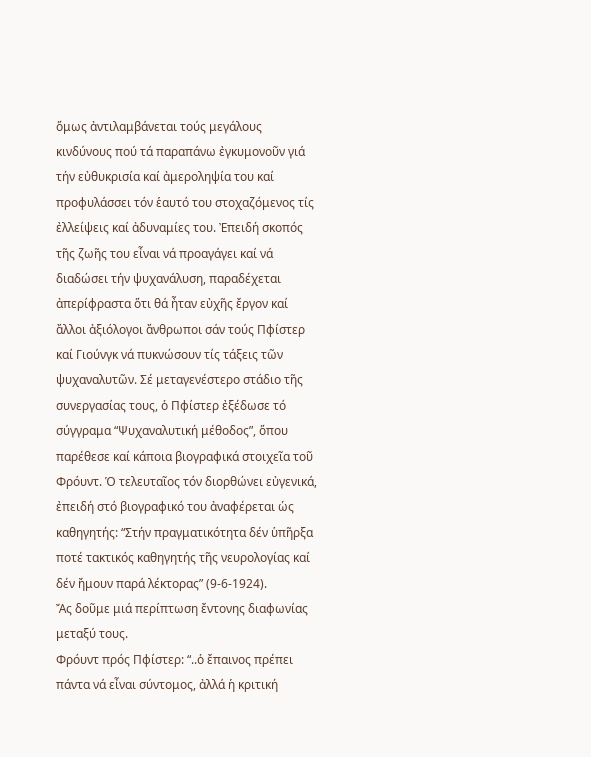ὅμως ἀντιλαμβάνεται τούς μεγάλους κινδύνους πού τά παραπάνω ἐγκυμονοῦν γιά τήν εὐθυκρισία καί ἀμεροληψία του καί προφυλάσσει τόν ἑαυτό του στοχαζόμενος τίς ἐλλείψεις καί ἀδυναμίες του. Ἐπειδή σκοπός τῆς ζωῆς του εἶναι νά προαγάγει καί νά διαδώσει τήν ψυχανάλυση, παραδέχεται ἀπερίφραστα ὅτι θά ἦταν εὐχῆς ἔργον καί ἄλλοι ἀξιόλογοι ἄνθρωποι σάν τούς Πφίστερ καί Γιούνγκ νά πυκνώσουν τίς τάξεις τῶν ψυχαναλυτῶν. Σέ μεταγενέστερο στάδιο τῆς συνεργασίας τους, ὁ Πφίστερ ἐξέδωσε τό σύγγραμα “Ψυχαναλυτική μέθοδος”, ὅπου παρέθεσε καί κάποια βιογραφικά στοιχεῖα τοῦ Φρόυντ. Ὁ τελευταῖος τόν διορθώνει εὐγενικά, ἐπειδή στό βιογραφικό του ἀναφέρεται ὡς καθηγητής: “Στήν πραγματικότητα δέν ὑπῆρξα ποτέ τακτικός καθηγητής τῆς νευρολογίας καί δέν ἤμουν παρά λέκτορας” (9-6-1924).
Ἄς δοῦμε μιά περίπτωση ἔντονης διαφωνίας μεταξύ τους.
Φρόυντ πρός Πφίστερ: “..ὁ ἔπαινος πρέπει πάντα νά εἶναι σύντομος, ἀλλά ἡ κριτική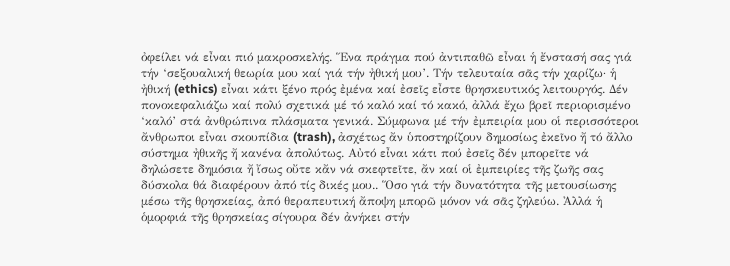ὀφείλει νά εἶναι πιό μακροσκελής. Ἕνα πράγμα πού ἀντιπαθῶ εἶναι ἡ ἔνστασή σας γιά τήν ‘σεξουαλική θεωρία μου καί γιά τήν ἠθική μου’. Τήν τελευταία σᾶς τήν χαρίζω· ἡ ἠθική (ethics) εἶναι κάτι ξένο πρός ἐμένα καί ἐσεῖς εἶστε θρησκευτικός λειτουργός. Δέν πονοκεφαλιάζω καί πολύ σχετικά μέ τό καλό καί τό κακό, ἀλλά ἔχω βρεῖ περιορισμένο ‘καλό’ στά ἀνθρώπινα πλάσματα γενικά. Σύμφωνα μέ τήν ἐμπειρία μου οἱ περισσότεροι ἄνθρωποι εἶναι σκουπίδια (trash), ἀσχέτως ἄν ὑποστηρίζουν δημοσίως ἐκεῖνο ἤ τό ἄλλο σύστημα ἠθικῆς ἤ κανένα ἀπολύτως. Αὐτό εἶναι κάτι πού ἐσεῖς δέν μπορεῖτε νά δηλώσετε δημόσια ἤ ἴσως οὔτε κἄν νά σκεφτεῖτε, ἄν καί οἱ ἐμπειρίες τῆς ζωῆς σας δύσκολα θά διαφέρουν ἀπό τίς δικές μου.. Ὅσο γιά τήν δυνατότητα τῆς μετουσίωσης μέσω τῆς θρησκείας, ἀπό θεραπευτική ἄποψη μπορῶ μόνον νά σᾶς ζηλεύω. Ἀλλά ἡ ὁμορφιά τῆς θρησκείας σίγουρα δέν ἀνήκει στήν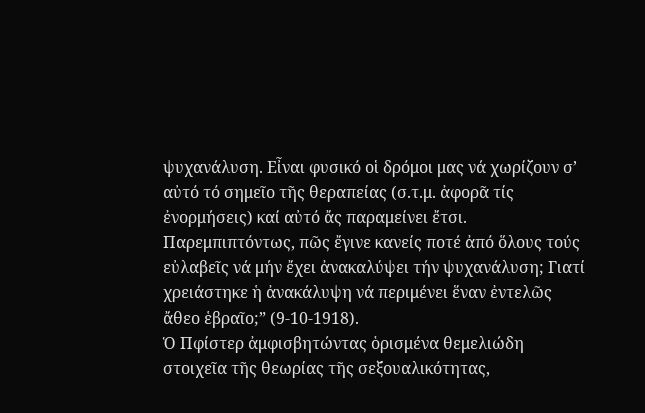ψυχανάλυση. Εἶναι φυσικό οἱ δρόμοι μας νά χωρίζουν σ’ αὐτό τό σημεῖο τῆς θεραπείας (σ.τ.μ. ἀφορᾶ τίς ἐνορμήσεις) καί αὐτό ἄς παραμείνει ἔτσι. Παρεμπιπτόντως, πῶς ἔγινε κανείς ποτέ ἀπό ὅλους τούς εὐλαβεῖς νά μήν ἔχει ἀνακαλύψει τήν ψυχανάλυση; Γιατί χρειάστηκε ἡ ἀνακάλυψη νά περιμένει ἕναν ἐντελῶς ἄθεο ἑβραῖο;” (9-10-1918).
Ὁ Πφίστερ ἀμφισβητώντας ὁρισμένα θεμελιώδη στοιχεῖα τῆς θεωρίας τῆς σεξουαλικότητας,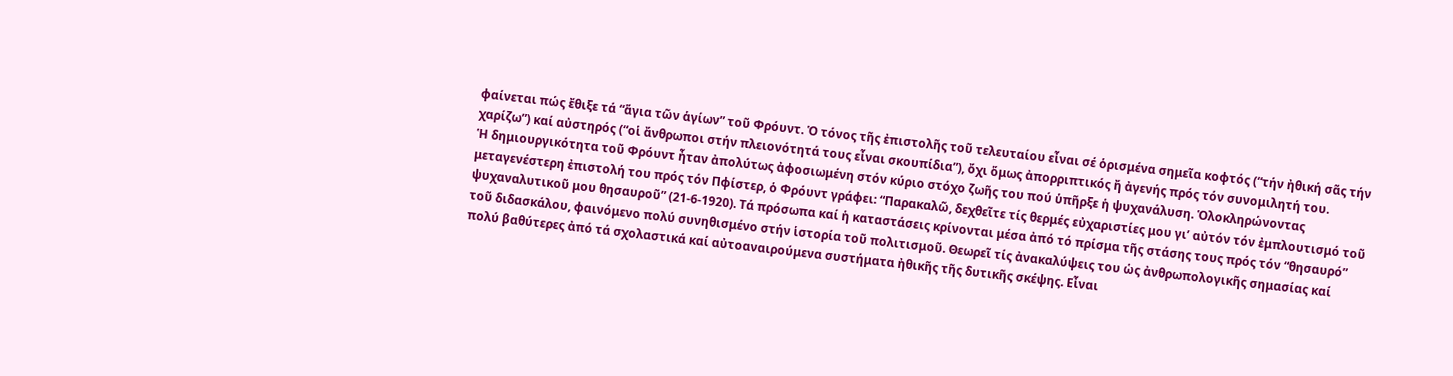φαίνεται πώς ἔθιξε τά “ἅγια τῶν ἁγίων” τοῦ Φρόυντ. Ὁ τόνος τῆς ἐπιστολῆς τοῦ τελευταίου εἶναι σέ ὁρισμένα σημεῖα κοφτός (“τήν ἠθική σᾶς τήν χαρίζω”) καί αὐστηρός (“οἱ ἄνθρωποι στήν πλειονότητά τους εἶναι σκουπίδια”), ὄχι ὅμως ἀπορριπτικός ἤ ἀγενής πρός τόν συνομιλητή του.
Ἡ δημιουργικότητα τοῦ Φρόυντ ἦταν ἀπολύτως ἀφοσιωμένη στόν κύριο στόχο ζωῆς του πού ὑπῆρξε ἡ ψυχανάλυση. Ὁλοκληρώνοντας μεταγενέστερη ἐπιστολή του πρός τόν Πφίστερ, ὁ Φρόυντ γράφει: “Παρακαλῶ, δεχθεῖτε τίς θερμές εὐχαριστίες μου γι’ αὐτόν τόν ἐμπλουτισμό τοῦ ψυχαναλυτικοῦ μου θησαυροῦ” (21-6-1920). Τά πρόσωπα καί ἡ καταστάσεις κρίνονται μέσα ἀπό τό πρίσμα τῆς στάσης τους πρός τόν “θησαυρό” τοῦ διδασκάλου, φαινόμενο πολύ συνηθισμένο στήν ἱστορία τοῦ πολιτισμοῦ. Θεωρεῖ τίς ἀνακαλύψεις του ὡς ἀνθρωπολογικῆς σημασίας καί πολύ βαθύτερες ἀπό τά σχολαστικά καί αὐτοαναιρούμενα συστήματα ἠθικῆς τῆς δυτικῆς σκέψης. Εἶναι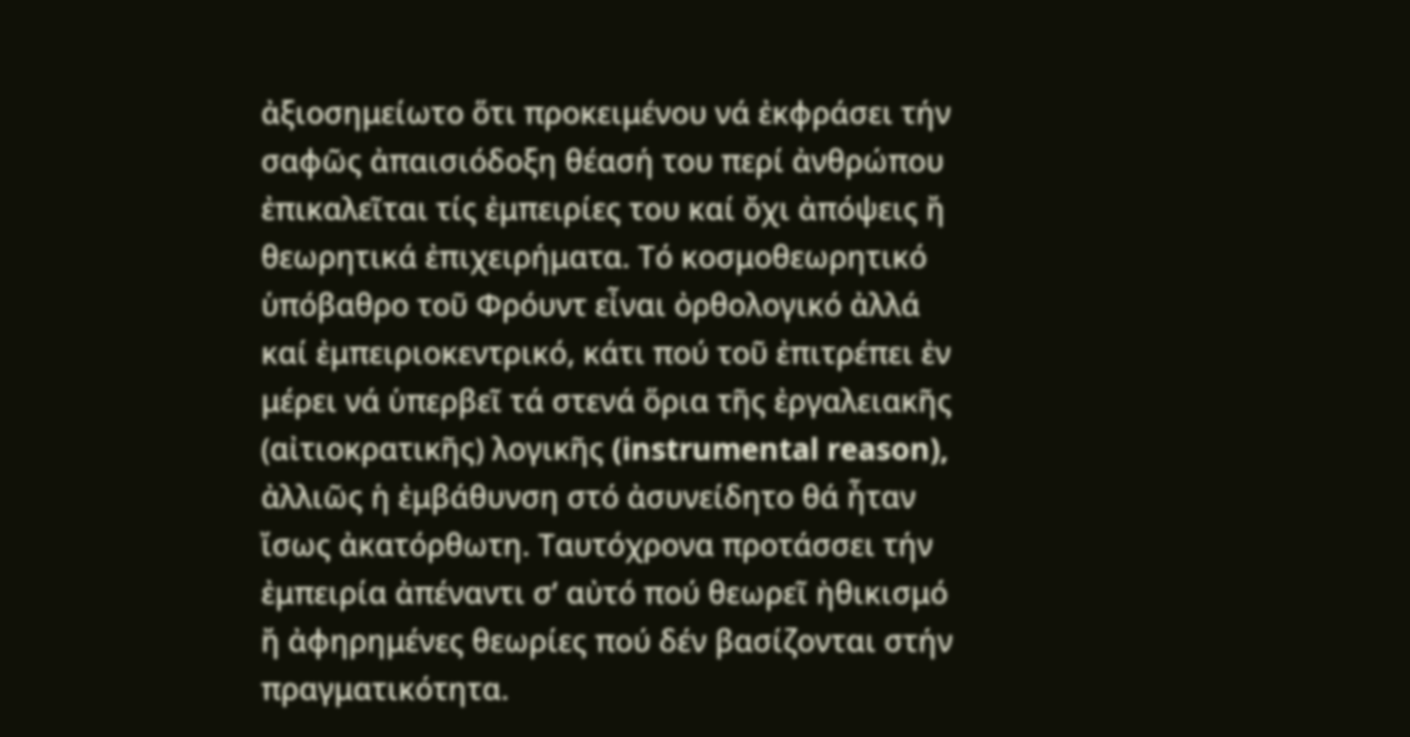ἀξιοσημείωτο ὅτι προκειμένου νά ἐκφράσει τήν σαφῶς ἀπαισιόδοξη θέασή του περί ἀνθρώπου ἐπικαλεῖται τίς ἐμπειρίες του καί ὄχι ἀπόψεις ἤ θεωρητικά ἐπιχειρήματα. Τό κοσμοθεωρητικό ὑπόβαθρο τοῦ Φρόυντ εἶναι ὀρθολογικό ἀλλά καί ἐμπειριοκεντρικό, κάτι πού τοῦ ἐπιτρέπει ἐν μέρει νά ὑπερβεῖ τά στενά ὅρια τῆς ἐργαλειακῆς (αἰτιοκρατικῆς) λογικῆς (instrumental reason), ἀλλιῶς ἡ ἐμβάθυνση στό ἀσυνείδητο θά ἦταν ἴσως ἀκατόρθωτη. Ταυτόχρονα προτάσσει τήν ἐμπειρία ἀπέναντι σ’ αὐτό πού θεωρεῖ ἠθικισμό ἤ ἀφηρημένες θεωρίες πού δέν βασίζονται στήν πραγματικότητα.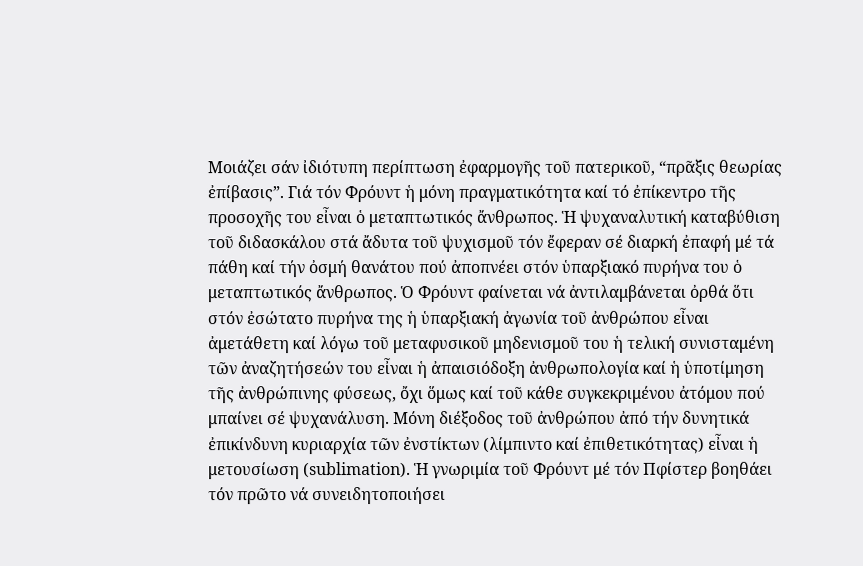Μοιάζει σάν ἰδιότυπη περίπτωση ἐφαρμογῆς τοῦ πατερικοῦ, “πρᾶξις θεωρίας ἐπίβασις”. Γιά τόν Φρόυντ ἡ μόνη πραγματικότητα καί τό ἐπίκεντρο τῆς προσοχῆς του εἶναι ὁ μεταπτωτικός ἄνθρωπος. Ἡ ψυχαναλυτική καταβύθιση τοῦ διδασκάλου στά ἄδυτα τοῦ ψυχισμοῦ τόν ἔφεραν σέ διαρκή ἐπαφή μέ τά πάθη καί τήν ὀσμή θανάτου πού ἀποπνέει στόν ὑπαρξιακό πυρήνα του ὁ μεταπτωτικός ἄνθρωπος. Ὁ Φρόυντ φαίνεται νά ἀντιλαμβάνεται ὀρθά ὅτι στόν ἐσώτατο πυρήνα της ἡ ὑπαρξιακή ἀγωνία τοῦ ἀνθρώπου εἶναι ἀμετάθετη καί λόγω τοῦ μεταφυσικοῦ μηδενισμοῦ του ἡ τελική συνισταμένη τῶν ἀναζητήσεών του εἶναι ἡ ἀπαισιόδοξη ἀνθρωπολογία καί ἡ ὑποτίμηση τῆς ἀνθρώπινης φύσεως, ὄχι ὅμως καί τοῦ κάθε συγκεκριμένου ἀτόμου πού μπαίνει σέ ψυχανάλυση. Μόνη διέξοδος τοῦ ἀνθρώπου ἀπό τήν δυνητικά ἐπικίνδυνη κυριαρχία τῶν ἐνστίκτων (λίμπιντο καί ἐπιθετικότητας) εἶναι ἡ μετουσίωση (sublimation). Ἡ γνωριμία τοῦ Φρόυντ μέ τόν Πφίστερ βοηθάει τόν πρῶτο νά συνειδητοποιήσει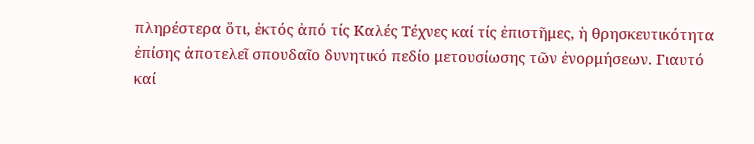πληρέστερα ὅτι, ἐκτός ἀπό τίς Καλές Τέχνες καί τίς ἐπιστῆμες, ἡ θρησκευτικότητα ἐπίσης ἀποτελεῖ σπουδαῖο δυνητικό πεδίο μετουσίωσης τῶν ἐνορμήσεων. Γιαυτό καί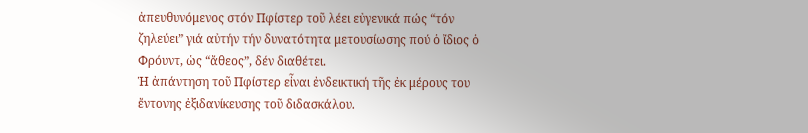ἀπευθυνόμενος στόν Πφίστερ τοῦ λέει εὐγενικά πώς “τόν ζηλεύει” γιά αὐτήν τήν δυνατότητα μετουσίωσης πού ὁ ἴδιος ὁ Φρόυντ, ὡς “ἄθεος”, δέν διαθέτει.
Ἡ ἀπάντηση τοῦ Πφίστερ εἶναι ἐνδεικτική τῆς ἐκ μέρους του ἔντονης ἐξιδανίκευσης τοῦ διδασκάλου.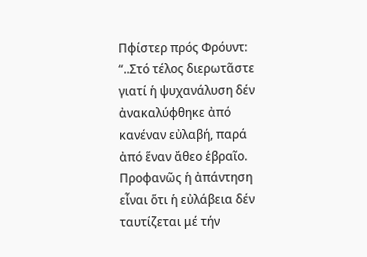Πφίστερ πρός Φρόυντ: “..Στό τέλος διερωτᾶστε γιατί ἡ ψυχανάλυση δέν ἀνακαλύφθηκε ἀπό κανέναν εὐλαβή, παρά ἀπό ἕναν ἄθεο ἑβραῖο. Προφανῶς ἡ ἀπάντηση εἶναι ὅτι ἡ εὐλάβεια δέν ταυτίζεται μέ τήν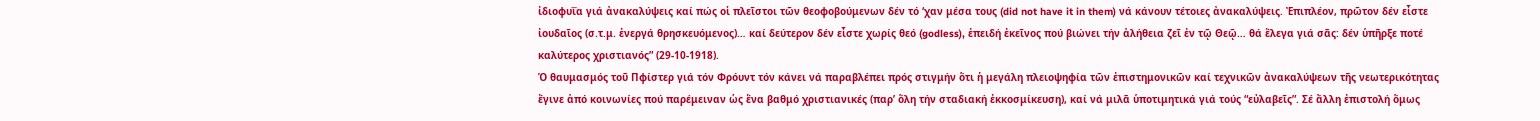ἰδιοφυΐα γιά ἀνακαλύψεις καί πώς οἱ πλεῖστοι τῶν θεοφοβούμενων δέν τό ‘χαν μέσα τους (did not have it in them) νά κάνουν τέτοιες ἀνακαλύψεις. Ἐπιπλέον, πρῶτον δέν εἶστε ἰουδαῖος (σ.τ.μ. ἐνεργά θρησκευόμενος)… καί δεύτερον δέν εἶστε χωρίς θεό (godless), ἐπειδή ἐκεῖνος πού βιώνει τήν ἀλήθεια ζεῖ ἐν τῷ Θεῷ… θά ἔλεγα γιά σᾶς: δέν ὑπῆρξε ποτέ καλύτερος χριστιανός” (29-10-1918).
Ὁ θαυμασμός τοῦ Πφίστερ γιά τόν Φρόυντ τόν κάνει νά παραβλέπει πρός στιγμήν ὅτι ἡ μεγάλη πλειοψηφία τῶν ἐπιστημονικῶν καί τεχνικῶν ἀνακαλύψεων τῆς νεωτερικότητας ἔγινε ἀπό κοινωνίες πού παρέμειναν ὡς ἕνα βαθμό χριστιανικές (παρ’ ὅλη τήν σταδιακή ἐκκοσμίκευση), καί νά μιλᾶ ὑποτιμητικά γιά τούς “εὐλαβεῖς”. Σέ ἄλλη ἐπιστολή ὅμως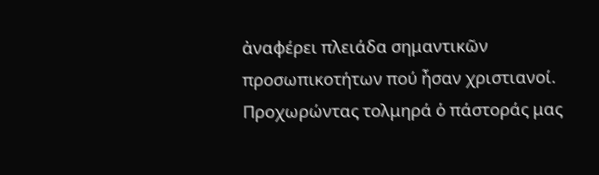ἀναφέρει πλειάδα σημαντικῶν προσωπικοτήτων πού ἦσαν χριστιανοί. Προχωρώντας τολμηρά ὁ πάστοράς μας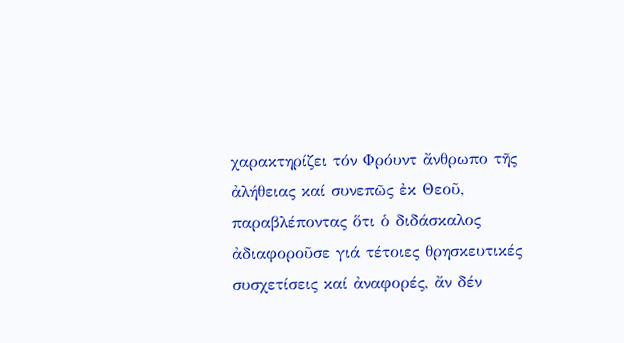χαρακτηρίζει τόν Φρόυντ ἄνθρωπο τῆς ἀλήθειας καί συνεπῶς ἐκ Θεοῦ, παραβλέποντας ὅτι ὁ διδάσκαλος ἀδιαφοροῦσε γιά τέτοιες θρησκευτικές συσχετίσεις καί ἀναφορές, ἄν δέν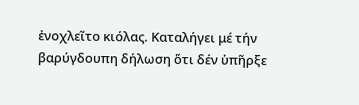ἐνοχλεῖτο κιόλας. Καταλήγει μέ τήν βαρύγδουπη δήλωση ὅτι δέν ὑπῆρξε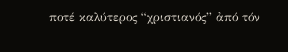ποτέ καλύτερος “χριστιανός” ἀπό τόν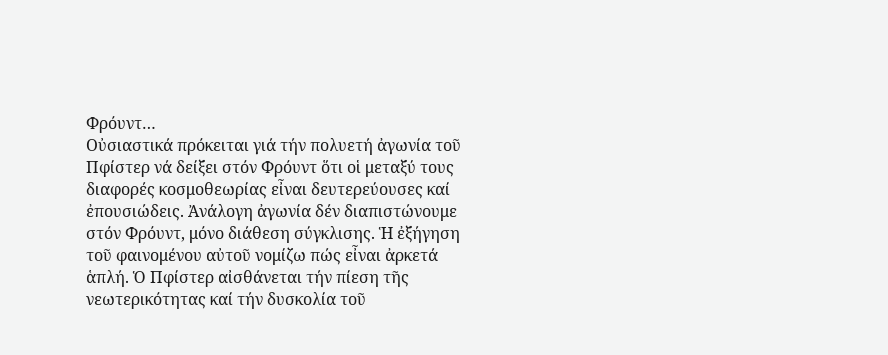Φρόυντ…
Οὐσιαστικά πρόκειται γιά τήν πολυετή ἀγωνία τοῦ Πφίστερ νά δείξει στόν Φρόυντ ὅτι οἱ μεταξύ τους διαφορές κοσμοθεωρίας εἶναι δευτερεύουσες καί ἐπουσιώδεις. Ἀνάλογη ἀγωνία δέν διαπιστώνουμε στόν Φρόυντ, μόνο διάθεση σύγκλισης. Ἡ ἐξήγηση τοῦ φαινομένου αὐτοῦ νομίζω πώς εἶναι ἀρκετά ἁπλή. Ὁ Πφίστερ αἰσθάνεται τήν πίεση τῆς νεωτερικότητας καί τήν δυσκολία τοῦ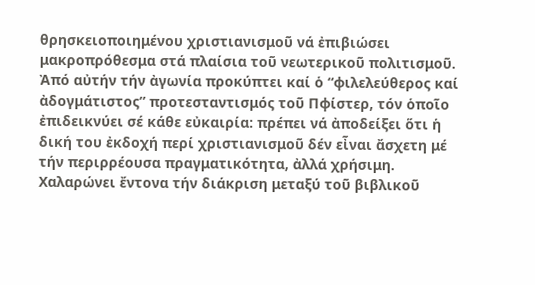θρησκειοποιημένου χριστιανισμοῦ νά ἐπιβιώσει μακροπρόθεσμα στά πλαίσια τοῦ νεωτερικοῦ πολιτισμοῦ. Ἀπό αὐτήν τήν ἀγωνία προκύπτει καί ὁ “φιλελεύθερος καί ἀδογμάτιστος” προτεσταντισμός τοῦ Πφίστερ, τόν ὁποῖο ἐπιδεικνύει σέ κάθε εὐκαιρία: πρέπει νά ἀποδείξει ὅτι ἡ δική του ἐκδοχή περί χριστιανισμοῦ δέν εἶναι ἄσχετη μέ τήν περιρρέουσα πραγματικότητα, ἀλλά χρήσιμη. Χαλαρώνει ἔντονα τήν διάκριση μεταξύ τοῦ βιβλικοῦ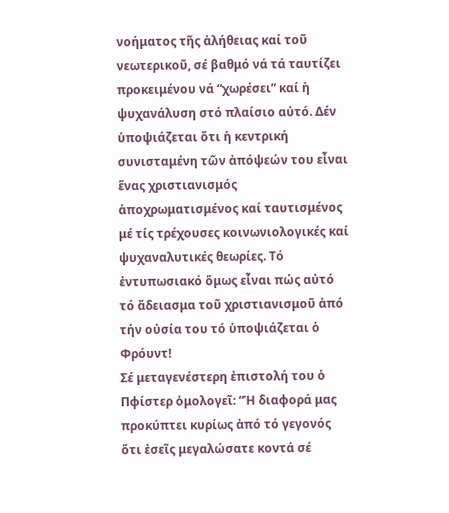νοήματος τῆς ἀλήθειας καί τοῦ νεωτερικοῦ, σέ βαθμό νά τά ταυτίζει προκειμένου νά “χωρέσει” καί ἡ ψυχανάλυση στό πλαίσιο αὐτό. Δέν ὑποψιάζεται ὅτι ἡ κεντρική συνισταμένη τῶν ἀπόψεών του εἶναι ἕνας χριστιανισμός ἀποχρωματισμένος καί ταυτισμένος μέ τίς τρέχουσες κοινωνιολογικές καί ψυχαναλυτικές θεωρίες. Τό ἐντυπωσιακό ὅμως εἶναι πώς αὐτό τό ἄδειασμα τοῦ χριστιανισμοῦ ἀπό τήν οὐσία του τό ὑποψιάζεται ὁ Φρόυντ!
Σέ μεταγενέστερη ἐπιστολή του ὁ Πφίστερ ὁμολογεῖ: “Ἡ διαφορά μας προκύπτει κυρίως ἀπό τό γεγονός ὅτι ἐσεῖς μεγαλώσατε κοντά σέ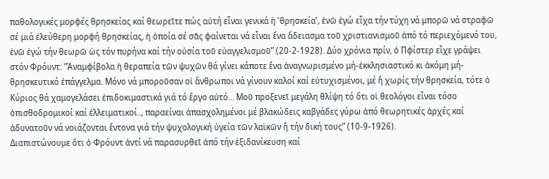παθολογικές μορφές θρησκείας καί θεωρεῖτε πώς αὐτή εἶναι γενικά ἡ ‘θρησκεία’, ἐνῶ ἐγώ εἶχα τήν τύχη νά μπορῶ νά στραφῶ σέ μιά ἐλεύθερη μορφή θρησκείας, ἡ ὁποία σέ σᾶς φαίνεται νά εἶναι ἕνα ἄδειασμα τοῦ χριστιανισμοῦ ἀπό τό περιεχόμενό του, ἐνῶ ἐγώ τήν θεωρῶ ὡς τόν πυρήνα καί τήν οὐσία τοῦ εὐαγγελισμοῦ” (20-2-1928). Δύο χρόνια πρίν, ὁ Πφίστερ εἶχε γράψει στόν Φρόυντ: “Ἀναμφίβολα ἡ θεραπεία τῶν ψυχῶν θά γίνει κάποτε ἕνα ἀναγνωρισμένο μή-ἐκκλησιαστικό κι ἀκόμη μή-θρησκευτικό ἐπάγγελμα. Mόνο νά μποροῦσαν οἱ ἄνθρωποι νά γίνουν καλοί καί εὐτυχισμένοι, μέ ἤ χωρίς τήν θρησκεία, τότε ὁ Κύριος θά χαμογελάσει ἐπιδοκιμαστικά γιά τό ἔργο αὐτό… Μοῦ προξενεῖ μεγάλη θλίψη τό ὅτι οἱ θεολόγοι εἶναι τόσο ὀπισθοδρομικοί καί ἐλλειματικοί.., παραείναι ἀπασχολημένοι μέ βλακώδεις καβγάδες γύρω ἀπό θεωρητικές ἀρχές καί ἀδυνατοῦν νά νοιάζονται ἔντονα γιά τήν ψυχολογική ὑγεία τῶν λαϊκῶν ἤ τήν δική τους” (10-9-1926).
Διαπιστώνουμε ὅτι ὁ Φρόυντ ἀντί νά παρασυρθεῖ ἀπό τήν ἐξιδανίκευση καί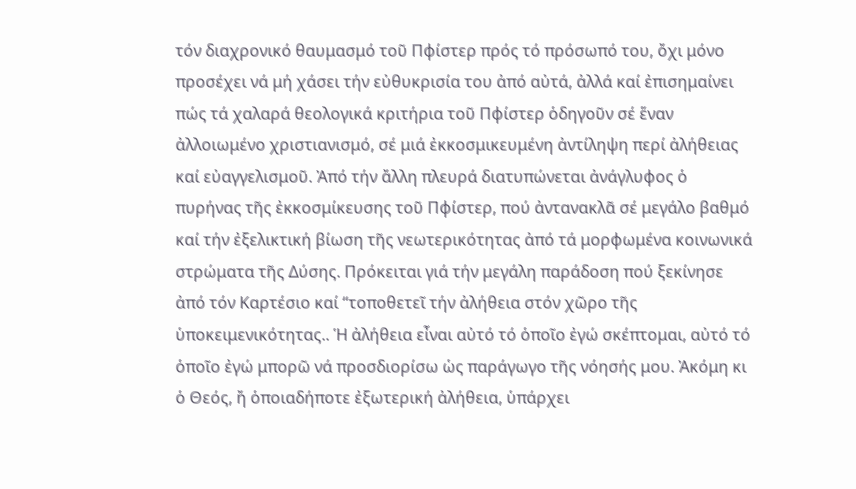τόν διαχρονικό θαυμασμό τοῦ Πφίστερ πρός τό πρόσωπό του, ὄχι μόνο προσέχει νά μή χάσει τήν εὐθυκρισία του ἀπό αὐτά, ἀλλά καί ἐπισημαίνει πώς τά χαλαρά θεολογικά κριτήρια τοῦ Πφίστερ ὁδηγοῦν σέ ἕναν ἀλλοιωμένο χριστιανισμό, σέ μιά ἐκκοσμικευμένη ἀντίληψη περί ἀλήθειας καί εὐαγγελισμοῦ. Ἀπό τήν ἄλλη πλευρά διατυπώνεται ἀνάγλυφος ὁ πυρήνας τῆς ἐκκοσμίκευσης τοῦ Πφίστερ, πού ἀντανακλᾶ σέ μεγάλο βαθμό καί τήν ἐξελικτική βίωση τῆς νεωτερικότητας ἀπό τά μορφωμένα κοινωνικά στρώματα τῆς Δύσης. Πρόκειται γιά τήν μεγάλη παράδοση πού ξεκίνησε ἀπό τόν Καρτέσιο καί “τοποθετεῖ τήν ἀλήθεια στόν χῶρο τῆς ὑποκειμενικότητας.. Ἡ ἀλήθεια εἶναι αὐτό τό ὁποῖο ἐγώ σκέπτομαι, αὐτό τό ὁποῖο ἐγώ μπορῶ νά προσδιορίσω ὡς παράγωγο τῆς νόησής μου. Ἀκόμη κι ὁ Θεός, ἤ ὁποιαδήποτε ἐξωτερική ἀλήθεια, ὑπάρχει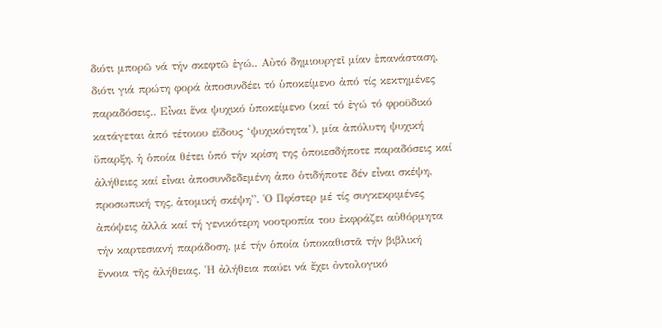διότι μπορῶ νά τήν σκεφτῶ ἐγώ.. Αὐτό δημιουργεῖ μίαν ἐπανάσταση, διότι γιά πρώτη φορά ἀποσυνδέει τό ὑποκείμενο ἀπό τίς κεκτημένες παραδόσεις.. Εἶναι ἕνα ψυχικό ὑποκείμενο (καί τό ἐγώ τό φροϋδικό κατάγεται ἀπό τέτοιου εἴδους ‘ψυχικότητα’), μία ἀπόλυτη ψυχική ὕπαρξη, ἡ ὁποία θέτει ὑπό τήν κρίση της ὁποιεσδήποτε παραδόσεις καί ἀλήθειες καί εἶναι ἀποσυνδεδεμένη ἀπο ὁτιδήποτε δέν εἶναι σκέψη, προσωπική της, ἀτομική σκέψη”. Ὁ Πφίστερ μέ τίς συγκεκριμένες ἀπόψεις ἀλλά καί τή γενικότερη νοοτροπία του ἐκφράζει αὐθόρμητα τήν καρτεσιανή παράδοση, μέ τήν ὁποία ὑποκαθιστᾶ τήν βιβλική ἔννοια τῆς ἀλήθειας. Ἡ ἀλήθεια παύει νά ἔχει ὀντολογικό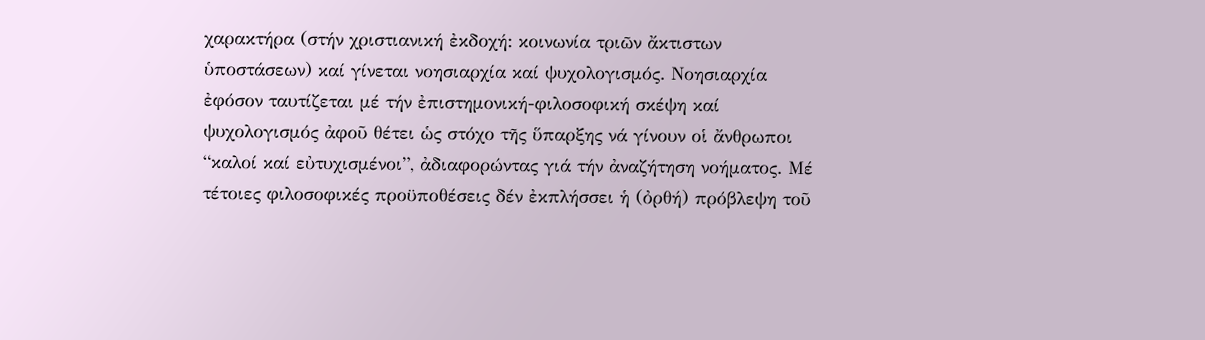χαρακτήρα (στήν χριστιανική ἐκδοχή: κοινωνία τριῶν ἄκτιστων ὑποστάσεων) καί γίνεται νοησιαρχία καί ψυχολογισμός. Νοησιαρχία ἐφόσον ταυτίζεται μέ τήν ἐπιστημονική-φιλοσοφική σκέψη καί ψυχολογισμός ἀφοῦ θέτει ὡς στόχο τῆς ὕπαρξης νά γίνουν οἱ ἄνθρωποι “καλοί καί εὐτυχισμένοι”, ἀδιαφορώντας γιά τήν ἀναζήτηση νοήματος. Μέ τέτοιες φιλοσοφικές προϋποθέσεις δέν ἐκπλήσσει ἡ (ὀρθή) πρόβλεψη τοῦ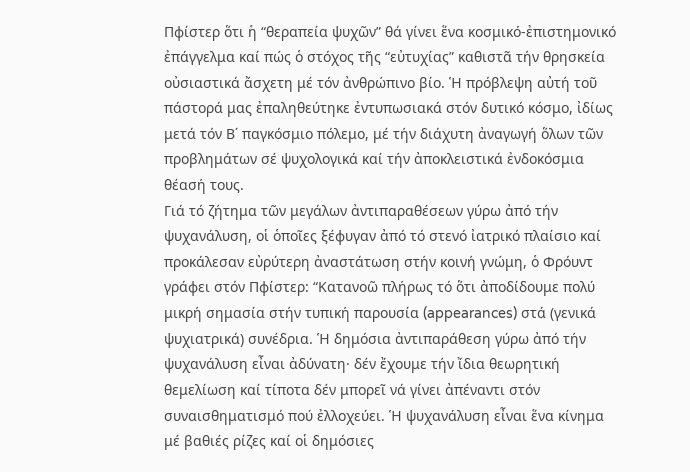Πφίστερ ὅτι ἡ “θεραπεία ψυχῶν” θά γίνει ἕνα κοσμικό-ἐπιστημονικό ἐπάγγελμα καί πώς ὁ στόχος τῆς “εὐτυχίας” καθιστᾶ τήν θρησκεία οὐσιαστικά ἄσχετη μέ τόν ἀνθρώπινο βίο. Ἡ πρόβλεψη αὐτή τοῦ πάστορά μας ἐπαληθεύτηκε ἐντυπωσιακά στόν δυτικό κόσμο, ἰδίως μετά τόν Β΄ παγκόσμιο πόλεμο, μέ τήν διάχυτη ἀναγωγή ὅλων τῶν προβλημάτων σέ ψυχολογικά καί τήν ἀποκλειστικά ἐνδοκόσμια θέασή τους.
Γιά τό ζήτημα τῶν μεγάλων ἀντιπαραθέσεων γύρω ἀπό τήν ψυχανάλυση, οἱ ὁποῖες ξέφυγαν ἀπό τό στενό ἰατρικό πλαίσιο καί προκάλεσαν εὐρύτερη ἀναστάτωση στήν κοινή γνώμη, ὁ Φρόυντ γράφει στόν Πφίστερ: “Κατανοῶ πλήρως τό ὅτι ἀποδίδουμε πολύ μικρή σημασία στήν τυπική παρουσία (appearances) στά (γενικά ψυχιατρικά) συνέδρια. Ἡ δημόσια ἀντιπαράθεση γύρω ἀπό τήν ψυχανάλυση εἶναι ἀδύνατη· δέν ἔχουμε τήν ἴδια θεωρητική θεμελίωση καί τίποτα δέν μπορεῖ νά γίνει ἀπέναντι στόν συναισθηματισμό πού ἐλλοχεύει. Ἡ ψυχανάλυση εἶναι ἕνα κίνημα μέ βαθιές ρίζες καί οἱ δημόσιες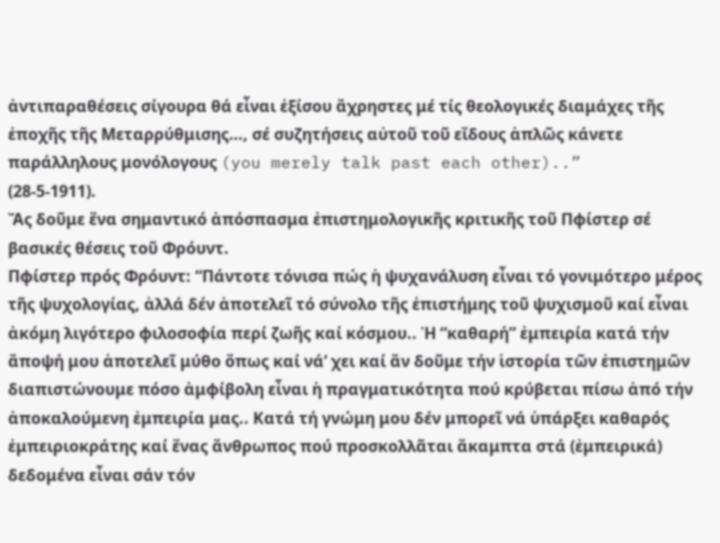ἀντιπαραθέσεις σίγουρα θά εἶναι ἐξίσου ἄχρηστες μέ τίς θεολογικές διαμάχες τῆς ἐποχῆς τῆς Μεταρρύθμισης…, σέ συζητήσεις αὐτοῦ τοῦ εἴδους ἁπλῶς κάνετε παράλληλους μονόλογους (you merely talk past each other)..” (28-5-1911).
Ἄς δοῦμε ἕνα σημαντικό ἀπόσπασμα ἐπιστημολογικῆς κριτικῆς τοῦ Πφίστερ σέ βασικές θέσεις τοῦ Φρόυντ.
Πφίστερ πρός Φρόυντ: “Πάντοτε τόνισα πώς ἡ ψυχανάλυση εἶναι τό γονιμότερο μέρος τῆς ψυχολογίας, ἀλλά δέν ἀποτελεῖ τό σύνολο τῆς ἐπιστήμης τοῦ ψυχισμοῦ καί εἶναι ἀκόμη λιγότερο φιλοσοφία περί ζωῆς καί κόσμου.. Ἡ “καθαρή” ἐμπειρία κατά τήν ἄποψή μου ἀποτελεῖ μύθο ὅπως καί νά’ χει καί ἄν δοῦμε τήν ἱστορία τῶν ἐπιστημῶν διαπιστώνουμε πόσο ἀμφίβολη εἶναι ἡ πραγματικότητα πού κρύβεται πίσω ἀπό τήν ἀποκαλούμενη ἐμπειρία μας.. Κατά τή γνώμη μου δέν μπορεῖ νά ὑπάρξει καθαρός ἐμπειριοκράτης καί ἕνας ἄνθρωπος πού προσκολλᾶται ἄκαμπτα στά (ἐμπειρικά) δεδομένα εἶναι σάν τόν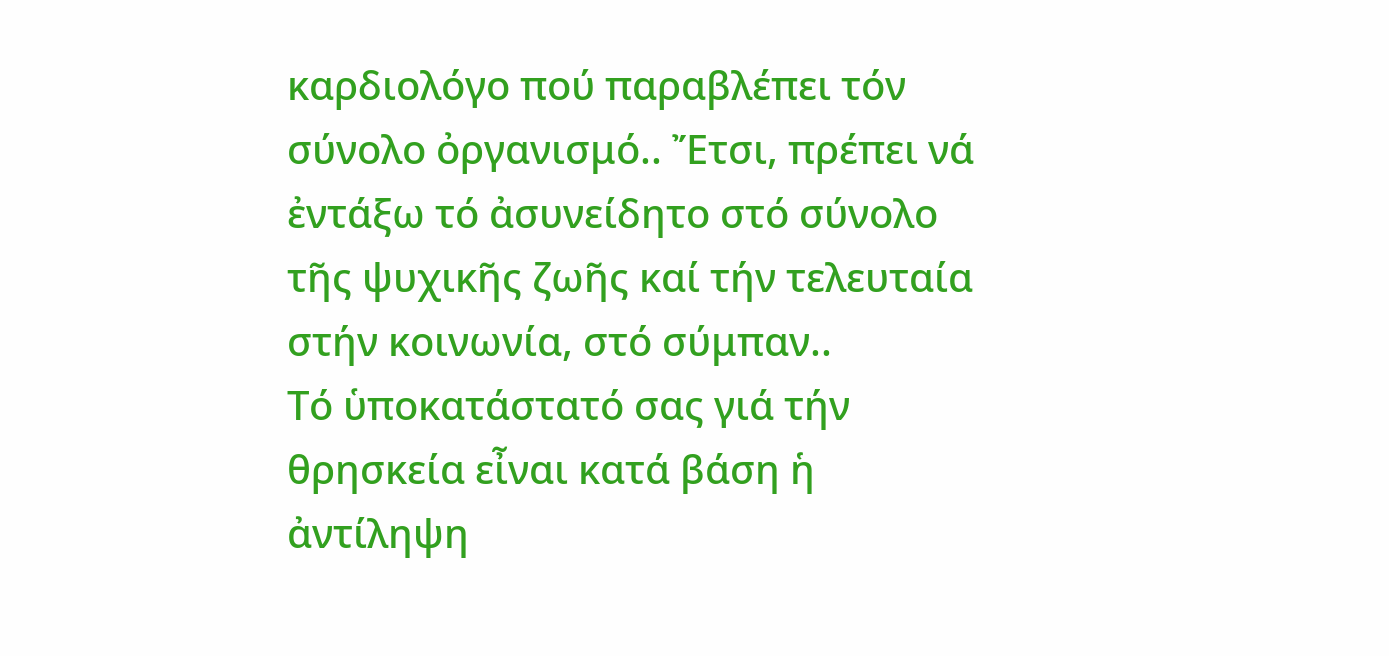καρδιολόγο πού παραβλέπει τόν σύνολο ὀργανισμό.. Ἔτσι, πρέπει νά ἐντάξω τό ἀσυνείδητο στό σύνολο τῆς ψυχικῆς ζωῆς καί τήν τελευταία στήν κοινωνία, στό σύμπαν..
Τό ὑποκατάστατό σας γιά τήν θρησκεία εἶναι κατά βάση ἡ ἀντίληψη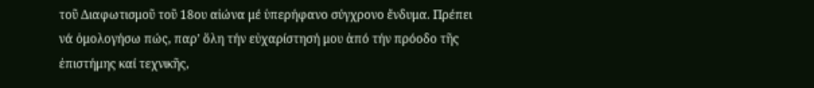τοῦ Διαφωτισμοῦ τοῦ 18ου αἰώνα μέ ὑπερήφανo σύγχρονo ἔνδυμα. Πρέπει νά ὁμολογήσω πώς, παρ’ ὅλη τήν εὐχαρίστησή μου ἀπό τήν πρόοδο τῆς ἐπιστήμης καί τεχνικῆς,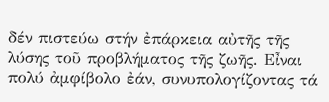δέν πιστεύω στήν ἐπάρκεια αὐτῆς τῆς λύσης τοῦ προβλήματος τῆς ζωῆς. Εἶναι πολύ ἀμφίβολο ἐάν, συνυπολογίζοντας τά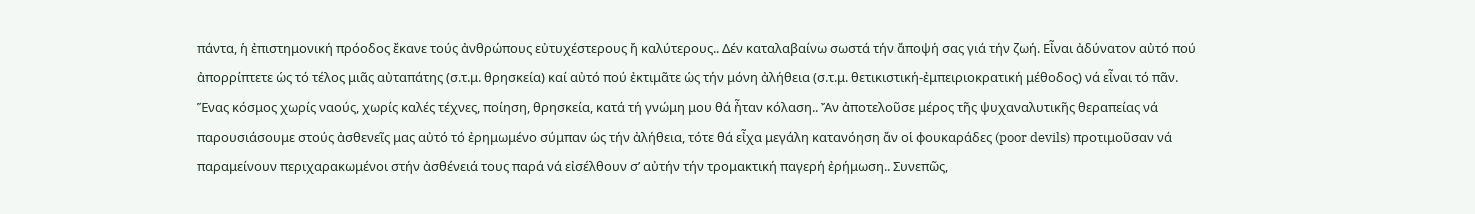πάντα, ἡ ἐπιστημονική πρόοδος ἔκανε τούς ἀνθρώπους εὐτυχέστερους ἤ καλύτερους.. Δέν καταλαβαίνω σωστά τήν ἄποψή σας γιά τήν ζωή. Eἶναι ἀδύνατον αὐτό πού ἀπορρίπτετε ὡς τό τέλος μιᾶς αὐταπάτης (σ.τ.μ. θρησκεία) καί αὐτό πού ἐκτιμᾶτε ὡς τήν μόνη ἀλήθεια (σ.τ.μ. θετικιστική-ἐμπειριοκρατική μέθοδος) νά εἶναι τό πᾶν. Ἕνας κόσμος χωρίς ναούς, χωρίς καλές τέχνες, ποίηση, θρησκεία, κατά τή γνώμη μου θά ἦταν κόλαση.. Ἄν ἀποτελοῦσε μέρος τῆς ψυχαναλυτικῆς θεραπείας νά παρουσιάσουμε στούς ἀσθενεῖς μας αὐτό τό ἐρημωμένο σύμπαν ὡς τήν ἀλήθεια, τότε θά εἶχα μεγάλη κατανόηση ἄν οἱ φουκαράδες (poor devils) προτιμοῦσαν νά παραμείνουν περιχαρακωμένοι στήν ἀσθένειά τους παρά νά εἰσέλθουν σ’ αὐτήν τήν τρομακτική παγερή ἐρήμωση.. Συνεπῶς,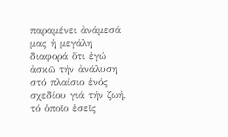παραμένει ἀνάμεσά μας ἡ μεγάλη διαφορά ὅτι ἐγώ ἀσκῶ τήν ἀνάλυση στό πλαίσιο ἑνός σχεδίου γιά τήν ζωή, τό ὁποῖο ἐσεῖς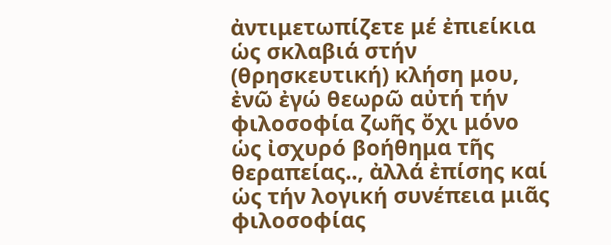ἀντιμετωπίζετε μέ ἐπιείκια ὡς σκλαβιά στήν (θρησκευτική) κλήση μου, ἐνῶ ἐγώ θεωρῶ αὐτή τήν φιλοσοφία ζωῆς ὄχι μόνο ὡς ἰσχυρό βοήθημα τῆς θεραπείας.., ἀλλά ἐπίσης καί ὡς τήν λογική συνέπεια μιᾶς φιλοσοφίας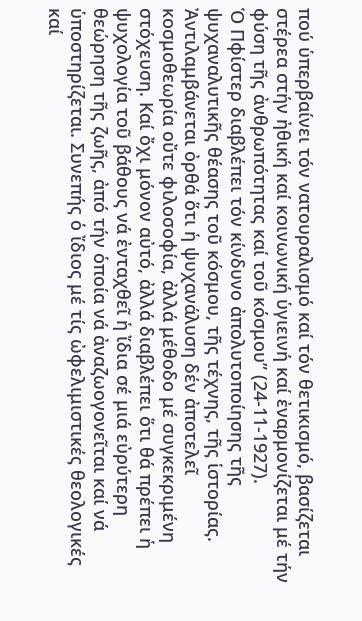πού ὑπερβαίνει τόν νατουραλισμό καί τόν θετικισμό, βασίζεται στέρεα στήν ἠθική καί κοινωνική ὑγιεινή καί ἐναρμονίζεται μέ τήν φύση τῆς ἀνθρωπότητας καί τοῦ κόσμου” (24-11-1927).
Ὁ Πφίστερ διαβλέπει τόν κίνδυνο ἀπολυτοποίησης τῆς ψυχαναλυτικῆς θέασης τοῦ κόσμου, τῆς τέχνης, τῆς ἱστορίας. Ἀντιλαμβάνεται ὀρθά ὅτι ἡ ψυχανάλυση δέν ἀποτελεῖ κοσμοθεωρία οὔτε φιλοσοφία, ἀλλά μέθοδο μέ συγκεκριμένη στόχευση. Καί ὄχι μόνον αὐτό, ἀλλά διαβλέπει ὅτι θά πρέπει ἡ ψυχολογία τοῦ βάθους νά ἐνταχθεῖ ἡ ἴδια σέ μιά εὐρύτερη θεώρηση τῆς ζωῆς, ἀπό τήν ὁποία νά ἀναζωογονεῖται καί νά ὑποστηρίζεται. Συνεπής ὁ ἴδιος μέ τίς ὠφελιμιστικές θεολογικές καί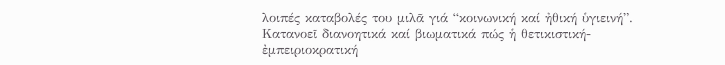λοιπές καταβολές του μιλᾶ γιά “κοινωνική καί ἠθική ὑγιεινή”. Κατανοεῖ διανοητικά καί βιωματικά πώς ἡ θετικιστική-ἐμπειριοκρατική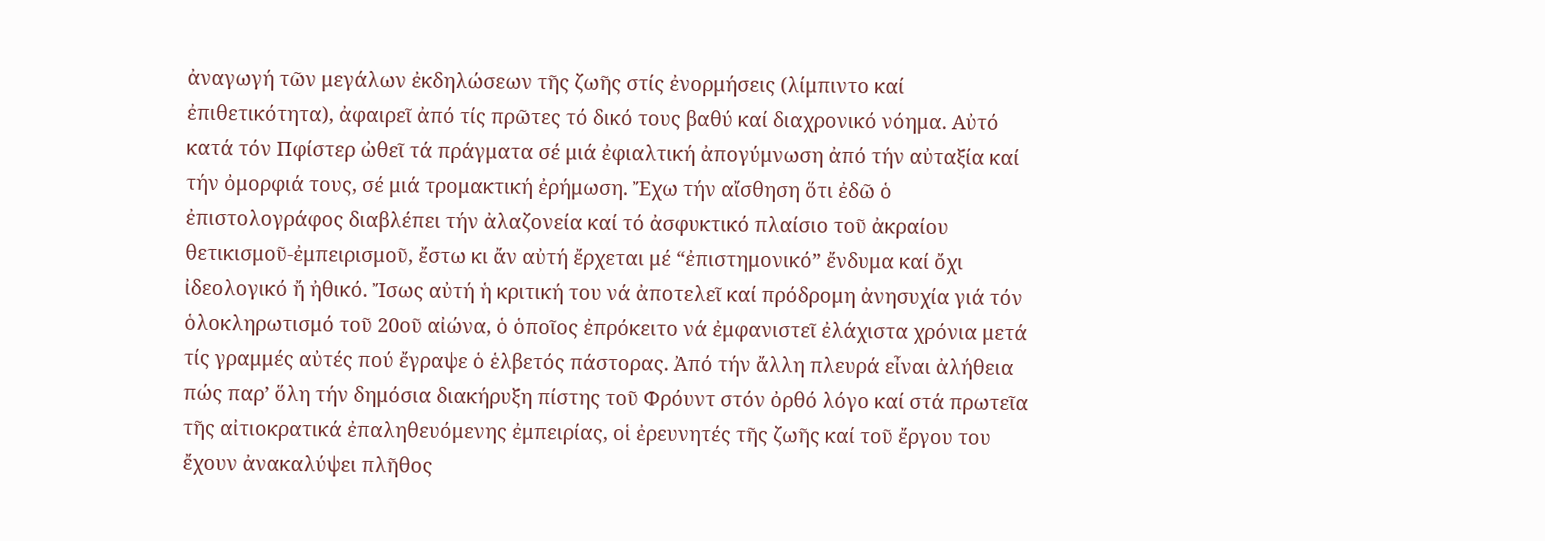ἀναγωγή τῶν μεγάλων ἐκδηλώσεων τῆς ζωῆς στίς ἐνορμήσεις (λίμπιντο καί ἐπιθετικότητα), ἀφαιρεῖ ἀπό τίς πρῶτες τό δικό τους βαθύ καί διαχρονικό νόημα. Αὐτό κατά τόν Πφίστερ ὠθεῖ τά πράγματα σέ μιά ἐφιαλτική ἀπογύμνωση ἀπό τήν αὐταξία καί τήν ὀμορφιά τους, σέ μιά τρομακτική ἐρήμωση. Ἔχω τήν αἴσθηση ὅτι ἐδῶ ὁ ἐπιστολογράφος διαβλέπει τήν ἀλαζονεία καί τό ἀσφυκτικό πλαίσιο τοῦ ἀκραίου θετικισμοῦ-ἐμπειρισμοῦ, ἔστω κι ἄν αὐτή ἔρχεται μέ “ἐπιστημονικό” ἔνδυμα καί ὄχι ἰδεολογικό ἤ ἠθικό. Ἴσως αὐτή ἡ κριτική του νά ἀποτελεῖ καί πρόδρομη ἀνησυχία γιά τόν ὁλοκληρωτισμό τοῦ 20οῦ αἰώνα, ὁ ὁποῖος ἐπρόκειτο νά ἐμφανιστεῖ ἐλάχιστα χρόνια μετά τίς γραμμές αὐτές πού ἔγραψε ὁ ἑλβετός πάστορας. Ἀπό τήν ἄλλη πλευρά εἶναι ἀλήθεια πώς παρ’ ὅλη τήν δημόσια διακήρυξη πίστης τοῦ Φρόυντ στόν ὀρθό λόγο καί στά πρωτεῖα τῆς αἰτιοκρατικά ἐπαληθευόμενης ἐμπειρίας, οἱ ἐρευνητές τῆς ζωῆς καί τοῦ ἔργου του ἔχουν ἀνακαλύψει πλῆθος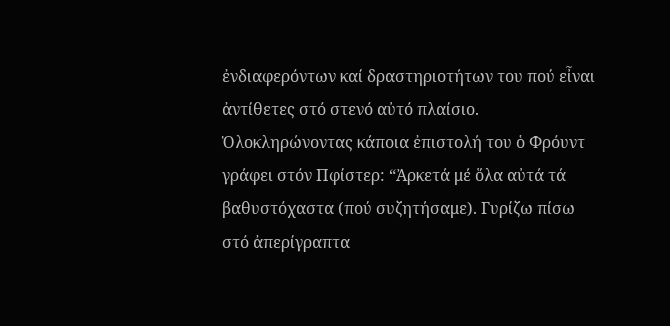ἐνδιαφερόντων καί δραστηριοτήτων του πού εἶναι ἀντίθετες στό στενό αὐτό πλαίσιο.
Ὁλοκληρώνοντας κάποια ἐπιστολή του ὁ Φρόυντ γράφει στόν Πφίστερ: “Ἀρκετά μέ ὅλα αὐτά τά βαθυστόχαστα (πού συζητήσαμε). Γυρίζω πίσω στό ἀπερίγραπτα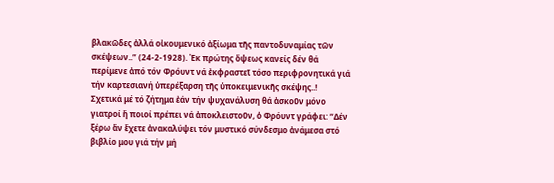βλακῶδες ἀλλά οἰκουμενικό ἀξίωμα τῆς παντοδυναμίας τῶν σκέψεων..” (24-2-1928). Ἐκ πρώτης ὄψεως κανείς δέν θά περίμενε ἀπό τόν Φρόυντ νά ἐκφραστεῖ τόσο περιφρονητικά γιά τήν καρτεσιανή ὑπερέξαρση τῆς ὑποκειμενικῆς σκέψης..!
Σχετικά μέ τό ζήτημα ἐάν τήν ψυχανάλυση θά ἀσκοῦν μόνο γιατροί ἤ ποιοί πρέπει νά ἀποκλειστοῦν, ὁ Φρόυντ γράφει: “Δέν ξέρω ἄν ἔχετε ἀνακαλύψει τόν μυστικό σύνδεσμο ἀνάμεσα στό βιβλίο μου γιά τήν μή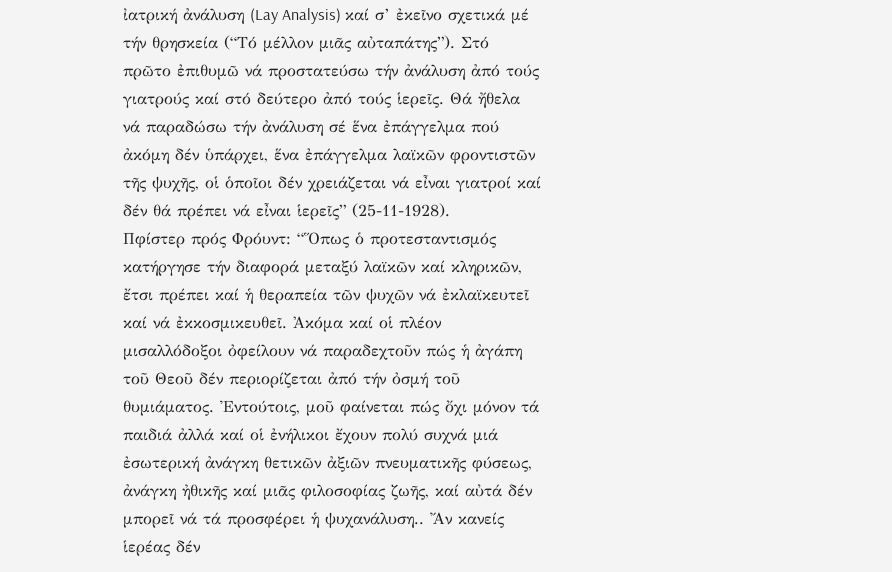ἰατρική ἀνάλυση (Lay Analysis) καί σ’ ἐκεῖνο σχετικά μέ τήν θρησκεία (“Τό μέλλον μιᾶς αὐταπάτης”). Στό πρῶτο ἐπιθυμῶ νά προστατεύσω τήν ἀνάλυση ἀπό τούς γιατρούς καί στό δεύτερο ἀπό τούς ἱερεῖς. Θά ἤθελα νά παραδώσω τήν ἀνάλυση σέ ἕνα ἐπάγγελμα πού ἀκόμη δέν ὑπάρχει, ἕνα ἐπάγγελμα λαϊκῶν φροντιστῶν τῆς ψυχῆς, οἱ ὁποῖοι δέν χρειάζεται νά εἶναι γιατροί καί δέν θά πρέπει νά εἶναι ἱερεῖς” (25-11-1928).
Πφίστερ πρός Φρόυντ: “Ὅπως ὁ προτεσταντισμός κατήργησε τήν διαφορά μεταξύ λαϊκῶν καί κληρικῶν, ἔτσι πρέπει καί ἡ θεραπεία τῶν ψυχῶν νά ἐκλαϊκευτεῖ καί νά ἐκκοσμικευθεῖ. Ἀκόμα καί οἱ πλέον μισαλλόδοξοι ὀφείλουν νά παραδεχτοῦν πώς ἡ ἀγάπη τοῦ Θεοῦ δέν περιορίζεται ἀπό τήν ὀσμή τοῦ θυμιάματος. Ἐντούτοις, μοῦ φαίνεται πώς ὄχι μόνον τά παιδιά ἀλλά καί οἱ ἐνήλικοι ἔχουν πολύ συχνά μιά ἐσωτερική ἀνάγκη θετικῶν ἀξιῶν πνευματικῆς φύσεως, ἀνάγκη ἠθικῆς καί μιᾶς φιλοσοφίας ζωῆς, καί αὐτά δέν μπορεῖ νά τά προσφέρει ἡ ψυχανάλυση.. Ἄν κανείς ἱερέας δέν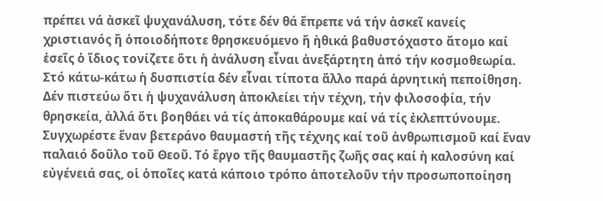πρέπει νά ἀσκεῖ ψυχανάλυση, τότε δέν θά ἔπρεπε νά τήν ἀσκεῖ κανείς χριστιανός ἤ ὁποιοδήποτε θρησκευόμενο ἤ ἠθικά βαθυστόχαστο ἄτομο καί ἐσεῖς ὁ ἴδιος τονίζετε ὅτι ἡ ἀνάλυση εἶναι ἀνεξάρτητη ἀπό τήν κοσμοθεωρία. Στό κάτω-κάτω ἡ δυσπιστία δέν εἶναι τίποτα ἄλλο παρά ἀρνητική πεποίθηση. Δέν πιστεύω ὅτι ἡ ψυχανάλυση ἀποκλείει τήν τέχνη, τήν φιλοσοφία, τήν θρησκεία, ἀλλά ὅτι βοηθάει νά τίς ἀποκαθάρουμε καί νά τίς ἐκλεπτύνουμε. Συγχωρέστε ἕναν βετεράνο θαυμαστή τῆς τέχνης καί τοῦ ἀνθρωπισμοῦ καί ἕναν παλαιό δοῦλο τοῦ Θεοῦ. Τό ἔργο τῆς θαυμαστῆς ζωῆς σας καί ἡ καλοσύνη καί εὐγένειά σας, οἱ ὁποῖες κατά κάποιο τρόπο ἀποτελοῦν τήν προσωποποίηση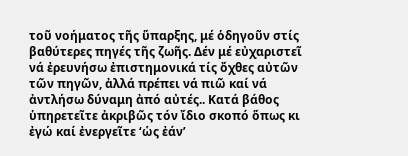τοῦ νοήματος τῆς ὕπαρξης, μέ ὁδηγοῦν στίς βαθύτερες πηγές τῆς ζωῆς. Δέν μέ εὐχαριστεῖ νά ἐρευνήσω ἐπιστημονικά τίς ὄχθες αὐτῶν τῶν πηγῶν, ἀλλά πρέπει νά πιῶ καί νά ἀντλήσω δύναμη ἀπό αὐτές.. Κατά βάθος ὑπηρετεῖτε ἀκριβῶς τόν ἴδιο σκοπό ὅπως κι ἐγώ καί ἐνεργεῖτε ‘ὡς ἐάν’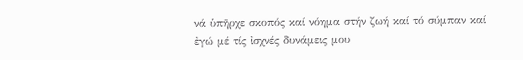νά ὑπῆρχε σκοπός καί νόημα στήν ζωή καί τό σύμπαν καί ἐγώ μέ τίς ἰσχνές δυνάμεις μου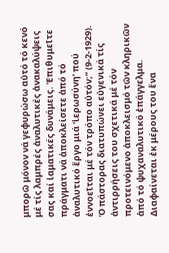μπορῶ μόνον νά γεφυρώσω αὐτό τό κενό μέ τίς λαμπρές ἀναλυτικές ἀνακαλύψεις σας καί ἰαματικές δυνάμεις. Ἐπιθυμεῖτε πράγματι νά ἀποκλείσετε ἀπό τό ἀναλυτικό ἔργο μιά ‘ἱερωσύνη’ πού ἐννοεῖται μέ τόν τρόπο αὐτόν;” (9-2-1929).
Ὁ πάστορας διατυπώνει εὐγενικά τίς ἀντιρρήσεις του σχετικά μέ τόν προτεινόμενο ἀποκλεισμό τῶν κληρικῶν ἀπό τό ψυχαναλυτικό ἐπάγγελμα. Διαφαίνεται ἐκ μέρους του ἕνα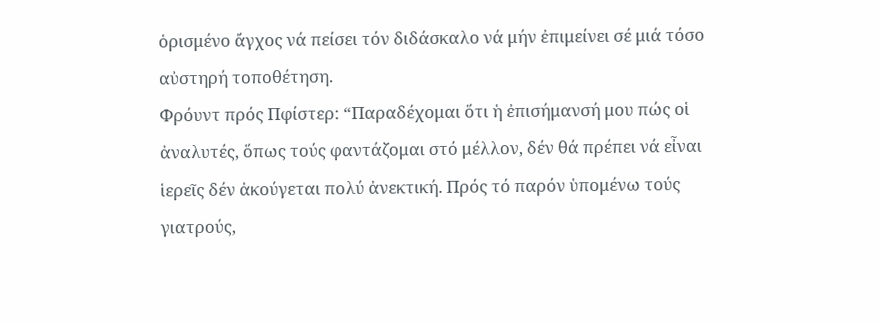ὁρισμένο ἄγχος νά πείσει τόν διδάσκαλο νά μήν ἐπιμείνει σέ μιά τόσο αὐστηρή τοποθέτηση.
Φρόυντ πρός Πφίστερ: “Παραδέχομαι ὅτι ἡ ἐπισήμανσή μου πώς οἱ ἀναλυτές, ὅπως τούς φαντάζομαι στό μέλλον, δέν θά πρέπει νά εἶναι ἱερεῖς δέν ἀκούγεται πολύ ἀνεκτική. Πρός τό παρόν ὑπομένω τούς γιατρούς,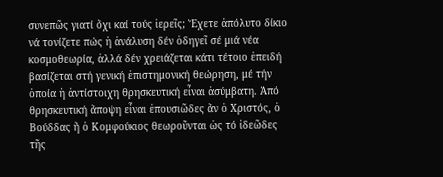συνεπῶς γιατί ὄχι καί τούς ἱερεῖς; Ἔχετε ἀπόλυτο δίκιο νά τονίζετε πώς ἡ ἀνάλυση δέν ὁδηγεῖ σέ μιά νέα κοσμοθεωρία, ἀλλά δέν χρειάζεται κάτι τέτοιο ἐπειδή βασίζεται στή γενική ἐπιστημονική θεώρηση, μέ τήν ὁποία ἡ ἀντίστοιχη θρησκευτική εἶναι ἀσύμβατη. Ἀπό θρησκευτική ἄποψη εἶναι ἐπουσιῶδες ἄν ὁ Χριστός, ὁ Βούδδας ἤ ὁ Κομφούκιος θεωροῦνται ὡς τό ἰδεῶδες τῆς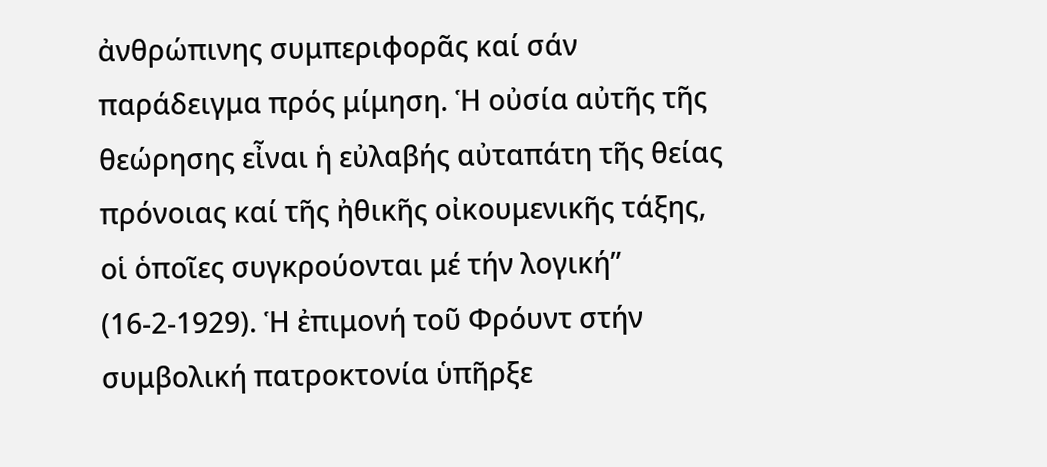ἀνθρώπινης συμπεριφορᾶς καί σάν παράδειγμα πρός μίμηση. Ἡ οὐσία αὐτῆς τῆς θεώρησης εἶναι ἡ εὐλαβής αὐταπάτη τῆς θείας πρόνοιας καί τῆς ἠθικῆς οἰκουμενικῆς τάξης, οἱ ὁποῖες συγκρούονται μέ τήν λογική” (16-2-1929). Ἡ ἐπιμονή τοῦ Φρόυντ στήν συμβολική πατροκτονία ὑπῆρξε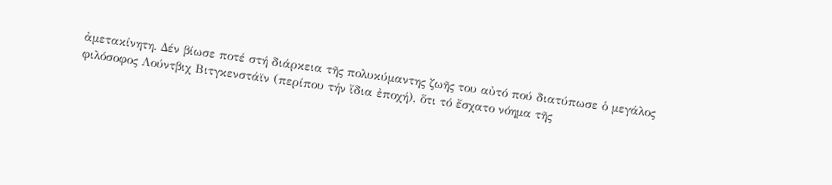ἀμετακίνητη. Δέν βίωσε ποτέ στή διάρκεια τῆς πολυκύμαντης ζωῆς του αὐτό πού διατύπωσε ὁ μεγάλος φιλόσοφος Λούντβιχ Βιτγκενστάϊν (περίπου τήν ἴδια ἐποχή), ὅτι τό ἔσχατο νόημα τῆς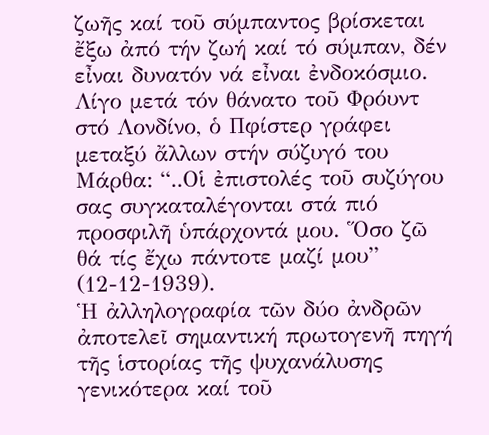ζωῆς καί τοῦ σύμπαντος βρίσκεται ἔξω ἀπό τήν ζωή καί τό σύμπαν, δέν εἶναι δυνατόν νά εἶναι ἐνδοκόσμιο.
Λίγο μετά τόν θάνατο τοῦ Φρόυντ στό Λονδίνο, ὁ Πφίστερ γράφει μεταξύ ἄλλων στήν σύζυγό του Μάρθα: “..Οἱ ἐπιστολές τοῦ συζύγου σας συγκαταλέγονται στά πιό προσφιλῆ ὑπάρχοντά μου. Ὅσο ζῶ θά τίς ἔχω πάντοτε μαζί μου” (12-12-1939).
Ἡ ἀλληλογραφία τῶν δύο ἀνδρῶν ἀποτελεῖ σημαντική πρωτογενῆ πηγή τῆς ἱστορίας τῆς ψυχανάλυσης γενικότερα καί τοῦ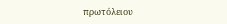πρωτόλειου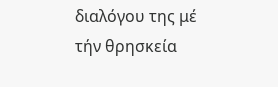διαλόγου της μέ τήν θρησκεία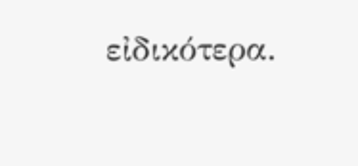εἰδικότερα.